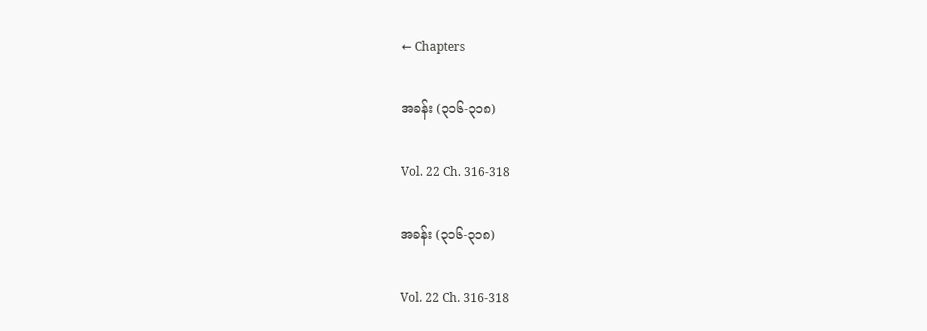← Chapters

အခန်း (၃၁၆-၃၁၈)

Vol. 22 Ch. 316-318

အခန်း (၃၁၆-၃၁၈)

Vol. 22 Ch. 316-318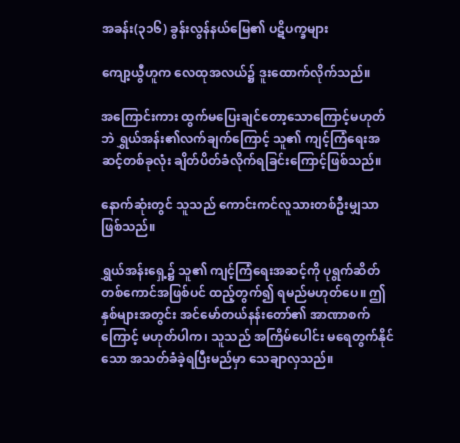အခန်း(၃၁၆) ခွန်းလွန်နယ်မြေ၏ ပဋိပက္ခများ

ကျော့ယွီဟူက လေထုအလယ်၌ ဒူးထောက်လိုက်သည်။

အကြောင်းကား ထွက်မပြေးချင်တော့သောကြောင့်မဟုတ်ဘဲ ရွှယ်အန်း၏လက်ချက်ကြောင့် သူ၏ ကျင့်ကြံရေးအဆင့်တစ်ခုလုံး ချိတ်ပိတ်ခံလိုက်ရခြင်းကြောင့်ဖြစ်သည်။

နောက်ဆုံးတွင် သူသည် ကောင်းကင်လူသားတစ်ဦးမျှသာဖြစ်သည်။

ရွှယ်အန်းရှေ့၌ သူ၏ ကျင့်ကြံရေးအဆင့်ကို ပုရွက်ဆိတ်တစ်ကောင်အဖြစ်ပင် ထည့်တွက်၍ ရမည်မဟုတ်ပေ။ ဤနှစ်များအတွင်း အင်မော်တယ်နန်းတော်၏ အာဏာစက်ကြောင့် မဟုတ်ပါက၊ သူသည် အကြိမ်ပေါင်း မရေတွက်နိုင်သော အသတ်ခံခဲ့ရပြီးမည်မှာ သေချာလှသည်။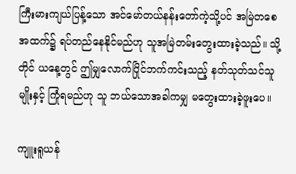ကြီးမားကျယ်ပြန့်သော အင်မော်တယ်နန်းတော်ကဲ့သို့ပင် အမြဲတစေ အထက်၌ ရပ်တည်နေနိုင်မည်ဟု သူအမြဲတမ်းတွေးထားခဲ့သည်။ သို့တိုင် ယနေ့တွင် ဤမျှလောက်ပြိုင်ဘက်ကင်းသည့် နတ်သုတ်သင်သူမျိုးနှင့် ကြုံရမည်ဟု သူ ဘယ်သောအခါကမျှ မတွေးထားခဲ့ဖူးပေ။

ကျူးရူယန်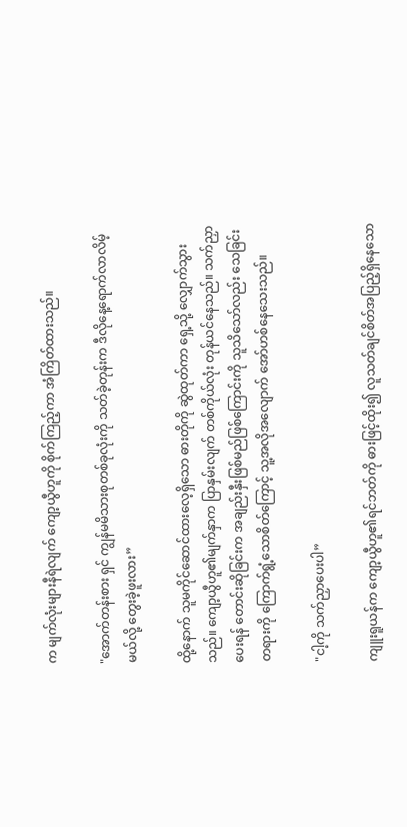က မျက်လုံးများနီရဲလျက် ကျော့ယွီဟူကို စိုက်ကြည့်ကာ အံကြိတ်ထားသည်။

"အောက်တန်းစား ရှင် ကျွန်မမိသားစုတစ်ခုလုံးကို သတ်ခဲ့တုန်းက ဒီလိုနေ့ရောက်လာလိမ့်မယ်လို့ တွေးခဲ့ဖူးလား”

ထို့နောက် သူမကိုင်ဆောင်ထားလေ့ရှိသော ဓားတိုကို ဆွဲထုတ်ကာ ရှေ့သို့ လျှောက်သွားသည်။ ကျော့ယွီဟူ၏မျက်နှာက ပြာနှမ်းလျက် တစ်ကိုယ်လုံး တုန်ယင်နေသည်။ သက်ညှာပေးရန် တောင်းဆိုခြင်းက အချည်းနှီးဖြစ်မည်ဖြစ်ကြောင်းကို သူသိသော်လည်း သေခြင်းတရားကို ကြောက်ရွံ့သောစိတ်ကြောင့် သူ့အလိုအလျောက် အော်ဟစ်နေသေးသည်။

"ငါ့ကို သက်ညှာပေးပါ”

ကျူးရူယန်က ကျော့ယွီဟူ၏ရင်ဘတ်ကို ဓားဖြင့်ထိုး၍ လူသတ်ချင်စိတ်အပြည့်ရှိနေသော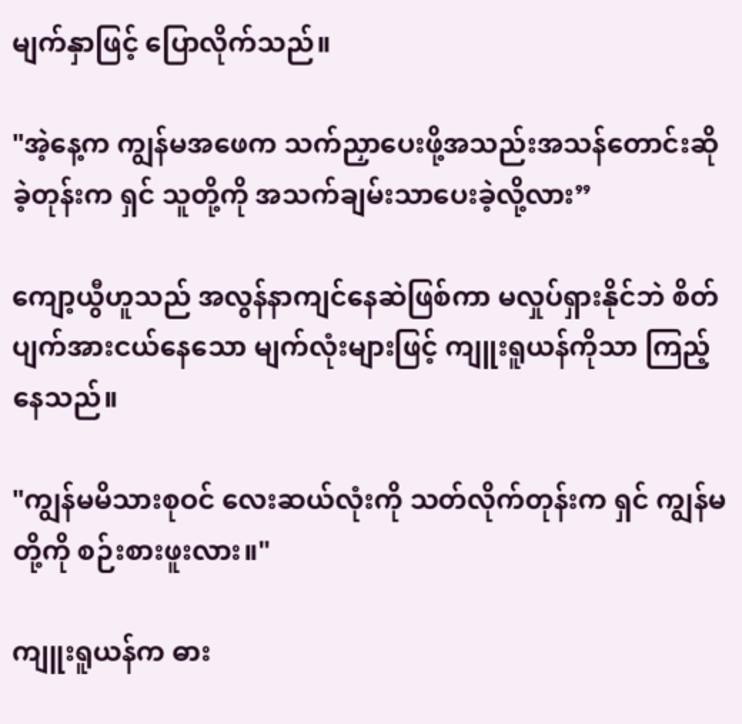မျက်နှာဖြင့် ပြောလိုက်သည်။

"အဲ့နေ့က ကျွန်မအဖေက သက်ညှာပေးဖို့အသည်းအသန်တောင်းဆိုခဲ့တုန်းက ရှင် သူတို့ကို အသက်ချမ်းသာပေးခဲ့လို့လား”

ကျော့ယွီဟူသည် အလွန်နာကျင်နေဆဲဖြစ်ကာ မလှုပ်ရှားနိုင်ဘဲ စိတ်ပျက်အားငယ်နေသော မျက်လုံးများဖြင့် ကျူးရူယန်ကိုသာ ကြည့်နေသည်။

"ကျွန်မမိသားစုဝင် လေးဆယ်လုံးကို သတ်လိုက်တုန်းက ရှင် ကျွန်မတို့ကို စဉ်းစားဖူးလား။"

ကျူးရူယန်က ဓား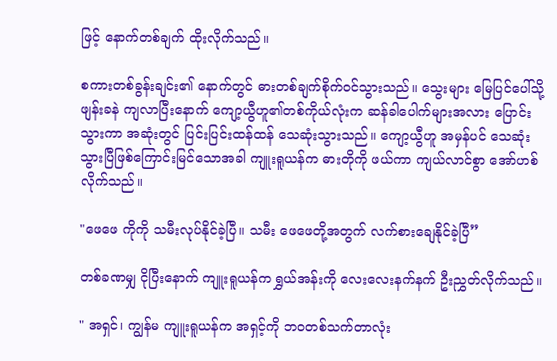ဖြင့် နောက်တစ်ချက် ထိုးလိုက်သည်။

စကားတစ်ခွန်းချင်း၏ နောက်တွင် ဓားတစ်ချက်စိုက်ဝင်သွားသည်။ သွေးများ မြေပြင်ပေါ်သို့ ဖျန်းခနဲ ကျလာပြီးနောက် ကျော့ယွီဟူ၏တစ်ကိုယ်လုံးက ဆန်ခါပေါက်များအလား ပြောင်းသွားကာ အဆုံးတွင် ပြင်းပြင်းထန်ထန် သေဆုံးသွားသည်။ ကျော့ယွီဟူ အမှန်ပင် သေဆုံးသွားပြီဖြစ်ကြောင်းမြင်သောအခါ ကျူးရူယန်က ဓားတိုကို ဖယ်ကာ ကျယ်လာင်စွာ အော်ဟစ်လိုက်သည်။

"ဖေဖေ ကိုကို သမီးလုပ်နိုင်ခဲ့ပြီ။ သမီး ဖေဖေတို့အတွက် လက်စားချေနိုင်ခဲ့ပြီ”

တစ်ခဏမျှ ငိုပြီးနောက် ကျူးရူယန်က ရွှယ်အန်းကို လေးလေးနက်နက် ဦးညွှတ်လိုက်သည်။

" အရှင်၊ ကျွန်မ ကျူးရူယန်က အရှင့်ကို ဘဝတစ်သက်တာလုံး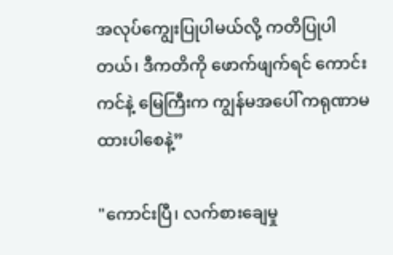အလုပ်ကျွေးပြုပါမယ်လို့ ကတိပြုပါတယ်၊ ဒီကတိကို ဖောက်ဖျက်ရင် ကောင်းကင်နဲ့ မြေကြီးက ကျွန်မအပေါ် ကရုဏာမထားပါစေနဲ့”

"ကောင်းပြီ၊ လက်စားချေမှု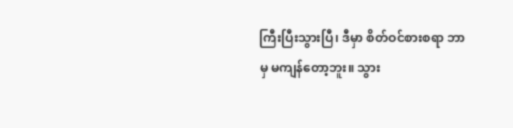ကြီးပြီးသွားပြီ၊ ဒီမှာ စိတ်ဝင်စားစရာ ဘာမှ မကျန်တော့ဘူး။ သွား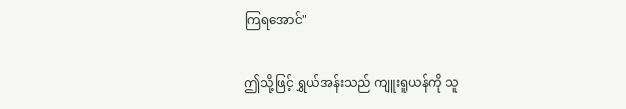ကြရအောင်"

ဤသို့ဖြင့် ရွှယ်အန်းသည် ကျူးရူယန်ကို သူ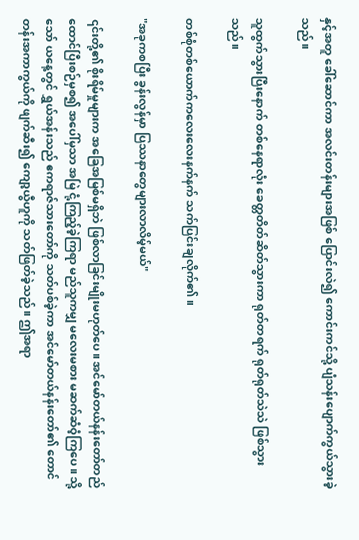နှင့်အတူ ခေါ်ဆောင်ကာ အလင်းတန်းများအဖြစ် ပြောင်းလဲ၍ ကောင်းကင်သို့ ပျံသန်းပျောက်ကွယ်သွားခဲ့သည်။

သူထွက်သွားပြီးနောက် တစ်နေရာလုံး ခေတ္တတိတ်ဆိတ်သွားကာ ရုတ်တရက် ရုတ်ရုတ်သဲသဲ ဖြစ်သွားသည်။

တစ်စုံတစ်ယောက်ကလေးလေးနက်နက် သက်ပြင်းချလိုက်၏။

"အခုကစပြီး ခွန်းလွန်မှာ ပြဿနာတွေများလာလိမ့်မယ်"

၎င်းတို့၏ စိုးရိမ်မှုများက အခြေအမြစ်မရှိဘဲ ဖြစ်လာခြင်းမျိုးမဟုတ်ပေ။ အင်မော်တယ်နန်းတော်တည်ထောင်ပြီးစဉ်မှစ၍ အပေါ်မှသာ အမြဲ ငုံ့ကြည့်ခဲ့ကြရာ မည်သူကမျှ မလေးမစား မဆက်ဆံဝံ့ကြပေ။ သို့သော် ယနေ့တွင် ရွှယ်အန်းသည် ဧကရာဇ်သားတော်ကို သတ်ပစ်ခဲ့ကာ အင်မော်တယ်နန်းတော်၏ တောင်တန်းအကာကွယ်ကို ဖျက်ဆီး၍ ကျော့ယွီဟူကို သတ်ဖြတ်ခဲ့သည်။ ဤအရာ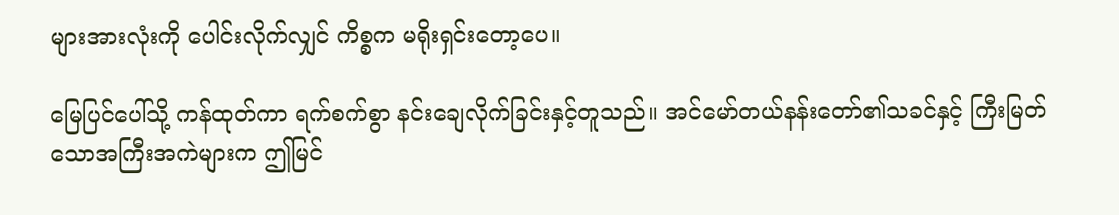များအားလုံးကို ပေါင်းလိုက်လျှင် ကိစ္စက မရိုးရှင်းတော့ပေ။

မြေပြင်ပေါ်သို့ ကန်ထုတ်ကာ ရက်စက်စွာ နင်းချေလိုက်ခြင်းနှင့်တူသည်။ အင်မော်တယ်နန်းတော်၏သခင်နှင့် ကြီးမြတ်သောအကြီးအကဲများက ဤမြင်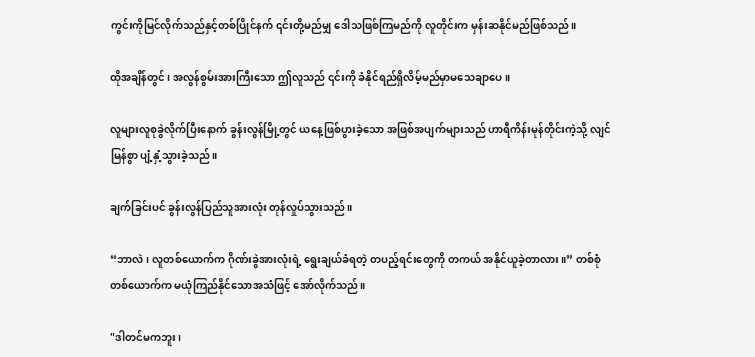ကွင်းကိုမြင်လိုက်သည်နှင့်တစ်ပြိုင်နက် ၎င်းတို့မည်မျှ ဒေါသဖြစ်ကြမည်ကို လူတိုင်းက မှန်းဆနိုင်မည်ဖြစ်သည်။

ထိုအချိန်တွင်၊ အလွန်စွမ်းအားကြီးသော ဤလူသည် ၎င်းကို ခံနိုင်ရည်ရှိလိမ့်မည်မှာမသေချာပေ။

လူများလူစုခွဲလိုက်ပြီးနောက် ခွန်းလွန်မြို့တွင် ယနေ့ဖြစ်ပွားခဲ့သော အဖြစ်အပျက်များသည် ဟာရီကိန်းမုန်တိုင်းကဲ့သို့ လျင်မြန်စွာ ပျံ့နှံ့သွားခဲ့သည်။

ချက်ခြင်းပင် ခွန်းလွန်ပြည်သူအားလုံး တုန်လှုပ်သွားသည်။

“ဘာလဲ၊ လူတစ်ယောက်က ဂိုဏ်းခွဲအားလုံးရဲ့ ရွေးချယ်ခံရတဲ့ တပည့်ရင်းတွေကို တကယ် အနိုင်ယူခဲ့တာလား။” တစ်စုံတစ်ယောက်က မယုံကြည်နိုင်သောအသံဖြင့် အော်လိုက်သည်။

"ဒါတင်မကဘူး၊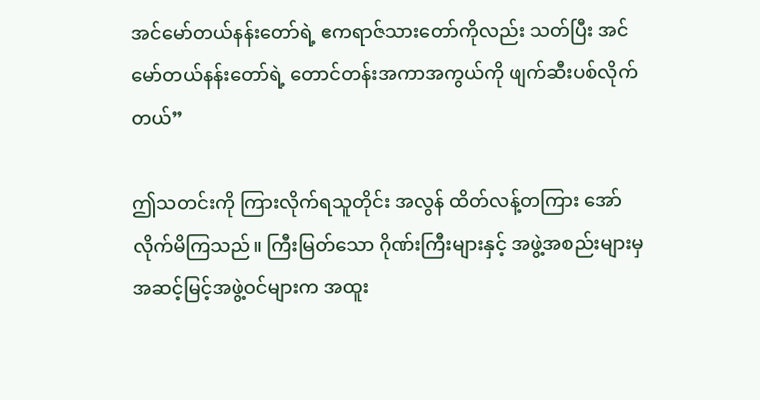အင်မော်တယ်နန်းတော်ရဲ့ ဧကရာဇ်သားတော်ကိုလည်း သတ်ပြီး အင်မော်တယ်နန်းတော်ရဲ့ တောင်တန်းအကာအကွယ်ကို ဖျက်ဆီးပစ်လိုက်တယ်”

ဤသတင်းကို ကြားလိုက်ရသူတိုင်း အလွန် ထိတ်လန့်တကြား အော်လိုက်မိကြသည်။ ကြီးမြတ်သော ဂိုဏ်းကြီးများနှင့် အဖွဲ့အစည်းများမှ အဆင့်မြင့်အဖွဲ့ဝင်များက အထူး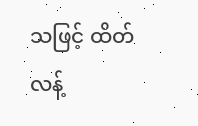သဖြင့် ထိတ်လန့်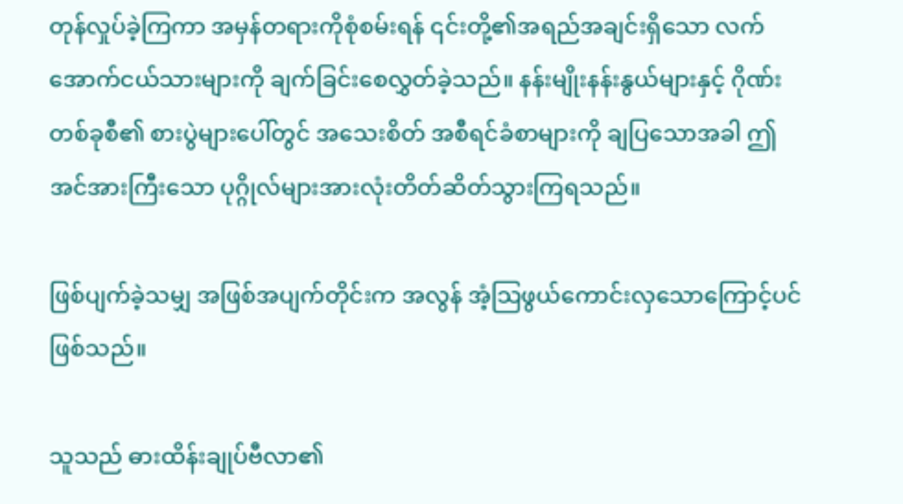တုန်လှုပ်ခဲ့ကြကာ အမှန်တရားကိုစုံစမ်းရန် ၎င်းတို့၏အရည်အချင်းရှိသော လက်အောက်ငယ်သားများကို ချက်ခြင်းစေလွှတ်ခဲ့သည်။ နန်းမျိုးနန်းနွယ်များနှင့် ဂိုဏ်းတစ်ခုစီ၏ စားပွဲများပေါ်တွင် အသေးစိတ် အစီရင်ခံစာများကို ချပြသောအခါ ဤ အင်အားကြီးသော ပုဂ္ဂိုလ်များအားလုံးတိတ်ဆိတ်သွားကြရသည်။

ဖြစ်ပျက်ခဲ့သမျှ အဖြစ်အပျက်တိုင်းက အလွန် အံ့သြဖွယ်ကောင်းလှသောကြောင့်ပင်ဖြစ်သည်။

သူသည် ဓားထိန်းချုပ်ဗီလာ၏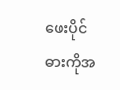ဖေးပိုင်ဓားကိုအ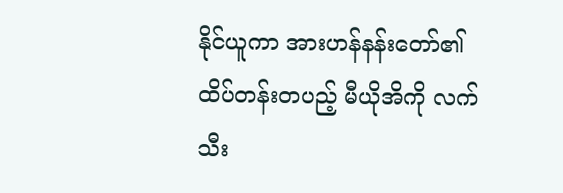နိုင်ယူကာ အားဟန်နန်းတော်၏ ထိပ်တန်းတပည့် မီယိုအိကို လက်သီး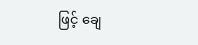ဖြင့် ချေ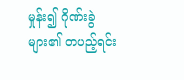မှုန်း၍ ဂိုဏ်းခွဲများ၏ တပည့်ရင်း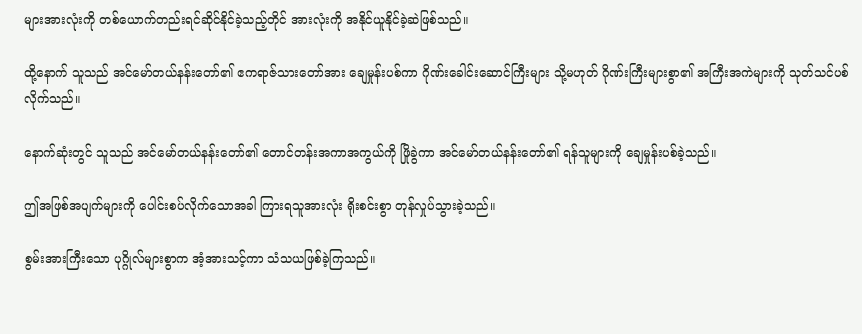များအားလုံးကို တစ်ယောက်တည်းရင်ဆိုင်နိုင်ခဲ့သည့်တိုင် အားလုံးကို အနိုင်ယူနိုင်ခဲ့ဆဲဖြစ်သည်။

ထို့နောက် သူသည် အင်မော်တယ်နန်းတော်၏ ဧကရာဇ်သားတော်အား ချေမှုန်းပစ်ကာ ဂိုဏ်းခေါင်းဆောင်ကြီးများ သို့မဟုတ် ဂိုဏ်းကြီးများစွာ၏ အကြီးအကဲများကို သုတ်သင်ပစ်လိုက်သည်။

နောက်ဆုံးတွင် သူသည် အင်မော်တယ်နန်းတော်၏ တောင်တန်းအကာအကွယ်ကို ဖြိုခွဲကာ အင်မော်တယ်နန်းတော်၏ ရန်သူများကို ချေမှုန်းပစ်ခဲ့သည်။

ဤအဖြစ်အပျက်များကို ပေါင်းစပ်လိုက်သောအခါ ကြားရသူအားလုံး ရိုးစင်းစွာ တုန်လှုပ်သွားခဲ့သည်။

စွမ်းအားကြီးသော ပုဂ္ဂိုလ်များစွာက အံ့အားသင့်ကာ သံသယဖြစ်ခဲ့ကြသည်။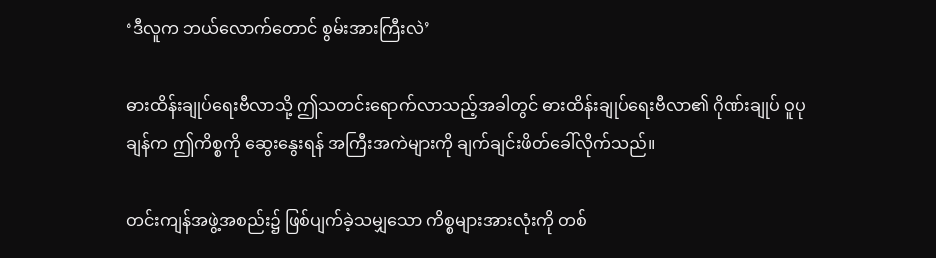‘ဒီလူက ဘယ်လောက်တောင် စွမ်းအားကြီးလဲ’

ဓားထိန်းချုပ်ရေးဗီလာသို့ ဤသတင်းရောက်လာသည့်အခါတွင် ဓားထိန်းချုပ်ရေးဗီလာ၏ ဂိုဏ်းချုပ် ဝူပုချန်က ဤကိစ္စကို ဆွေးနွေးရန် အကြီးအကဲများကို ချက်ချင်းဖိတ်ခေါ်လိုက်သည်။

တင်းကျန်အဖွဲ့အစည်း၌ ဖြစ်ပျက်ခဲ့သမျှသော ကိစ္စများအားလုံးကို တစ်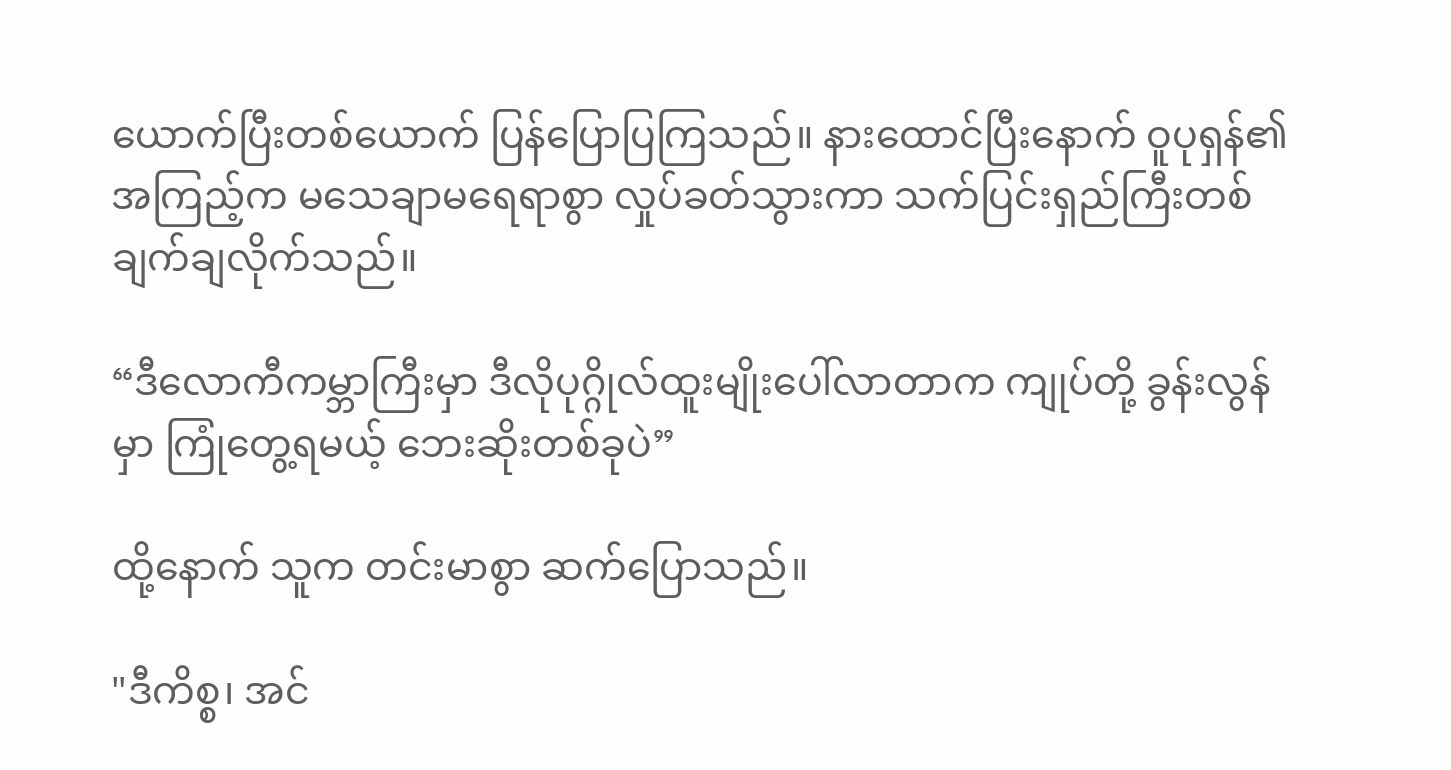ယောက်ပြီးတစ်ယောက် ပြန်ပြောပြကြသည်။ နားထောင်ပြီးနောက် ဝူပုရှန်၏ အကြည့်က မသေချာမရေရာစွာ လှုပ်ခတ်သွားကာ သက်ပြင်းရှည်ကြီးတစ်ချက်ချလိုက်သည်။

“ဒီလောကီကမ္ဘာကြီးမှာ ဒီလိုပုဂ္ဂိုလ်ထူးမျိုးပေါ်လာတာက ကျုပ်တို့ ခွန်းလွန်မှာ ကြုံတွေ့ရမယ့် ဘေးဆိုးတစ်ခုပဲ”

ထို့နောက် သူက တင်းမာစွာ ဆက်ပြောသည်။

"ဒီကိစ္စ၊ အင်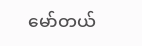မော်တယ်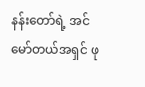နန်းတော်ရဲ့ အင်မော်တယ်အရှင် ဖု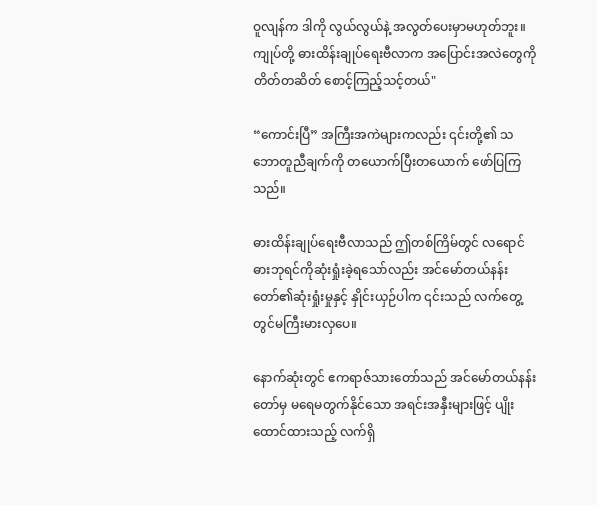ဝူလျန်က ဒါကို လွယ်လွယ်နဲ့ အလွတ်ပေးမှာမဟုတ်ဘူး။ ကျုပ်တို့ ဓားထိန်းချုပ်ရေးဗီလာက အပြောင်းအလဲတွေကို တိတ်တဆိတ် စောင့်ကြည့်သင့်တယ်"

“ကောင်းပြီ” အကြီးအကဲများကလည်း ၎င်းတို့၏ သဘောတူညီချက်ကို တယောက်ပြီးတယောက် ဖော်ပြကြသည်။

ဓားထိန်းချုပ်ရေးဗီလာသည် ဤတစ်ကြိမ်တွင် လရောင်ဓားဘုရင်ကိုဆုံးရှုံးခဲ့ရသော်လည်း အင်မော်တယ်နန်းတော်၏ဆုံးရှုံးမှုနှင့် နှိုင်းယှဉ်ပါက ၎င်းသည် လက်တွေ့တွင်မကြီးမားလှပေ။

နောက်ဆုံးတွင် ဧကရာဇ်သားတော်သည် အင်မော်တယ်နန်းတော်မှ မရေမတွက်နိုင်သော အရင်းအနှီးများဖြင့် ပျိုးထောင်ထားသည့် လက်ရှိ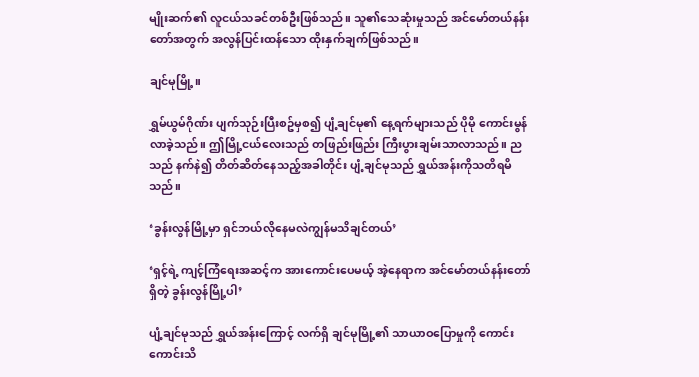မျိုးဆက်၏ လူငယ်သခင်တစ်ဦးဖြစ်သည်။ သူ၏သေဆုံးမှုသည် အင်မော်တယ်နန်းတော်အတွက် အလွန်ပြင်းထန်သော ထိုးနှက်ချက်ဖြစ်သည်။

ချင်မုမြို့။

ရွှမ်ယွမ်ဂိုဏ်း ပျက်သုဉ်းပြီးစဥ်မှစ၍ ပျံ့ချင်မု၏ နေ့ရက်များသည် ပိုမို ကောင်းမွန်လာခဲ့သည်။ ဤမြို့ငယ်လေးသည် တဖြည်းဖြည်း ကြီးပွားချမ်းသာလာသည်။ ညသည် နက်နဲ၍ တိတ်ဆိတ်နေသည့်အခါတိုင်း ပျံ့ချင်မုသည် ရွှယ်အန်းကိုသတိရမိသည်။

‘ခွန်းလွန်မြို့မှာ ရှင်ဘယ်လိုနေမလဲကျွန်မသိချင်တယ်’

‘ရှင့်ရဲ့ ကျင့်ကြံရေးအဆင့်က အားကောင်းပေမယ့် အဲ့နေရာက အင်မော်တယ်နန်းတော်ရှိတဲ့ ခွန်းလွန်မြို့ပါ’

ပျံ့ချင်မုသည် ရွှယ်အန်းကြောင့် လက်ရှိ ချင်မုမြို့၏ သာယာဝပြောမှုကို ကောင်းကောင်းသိ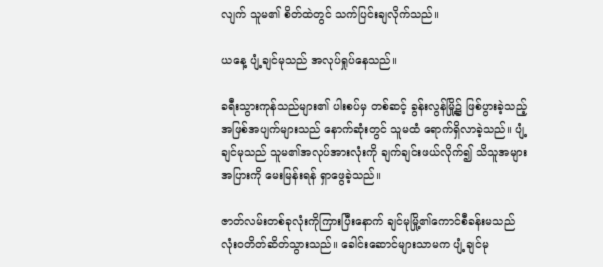လျက် သူမ၏ စိတ်ထဲတွင် သက်ပြင်းချလိုက်သည်။

ယနေ့ ပျံ့ချင်မုသည် အလုပ်ရှုပ်နေသည်။

ခရီးသွားကုန်သည်များ၏ ပါးစပ်မှ တစ်ဆင့် ခွန်းလွန်မြို့၌ ဖြစ်ပွားခဲ့သည့် အဖြစ်အပျက်များသည် နောက်ဆုံးတွင် သူမထံ ရောက်ရှိလာခဲ့သည်။ ပျံ့ချင်မုသည် သူမ၏အလုပ်အားလုံးကို ချက်ချင်းဖယ်လိုက်၍ သိသူအများအပြားကို မေးမြန်းရန် ရှာဖွေခဲ့သည်။

ဇာတ်လမ်းတစ်ခုလုံးကိုကြားပြီးနောက် ချင်မုမြို့၏ကောင်စီခန်းမသည် လုံးဝတိတ်ဆိတ်သွားသည်။ ခေါင်းဆောင်များသာမက ပျံ့ချင်မု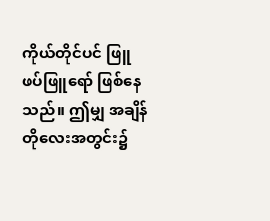ကိုယ်တိုင်ပင် ဖြူဖပ်ဖြူရော် ဖြစ်နေသည်။ ဤမျှ အချိန်တိုလေးအတွင်း၌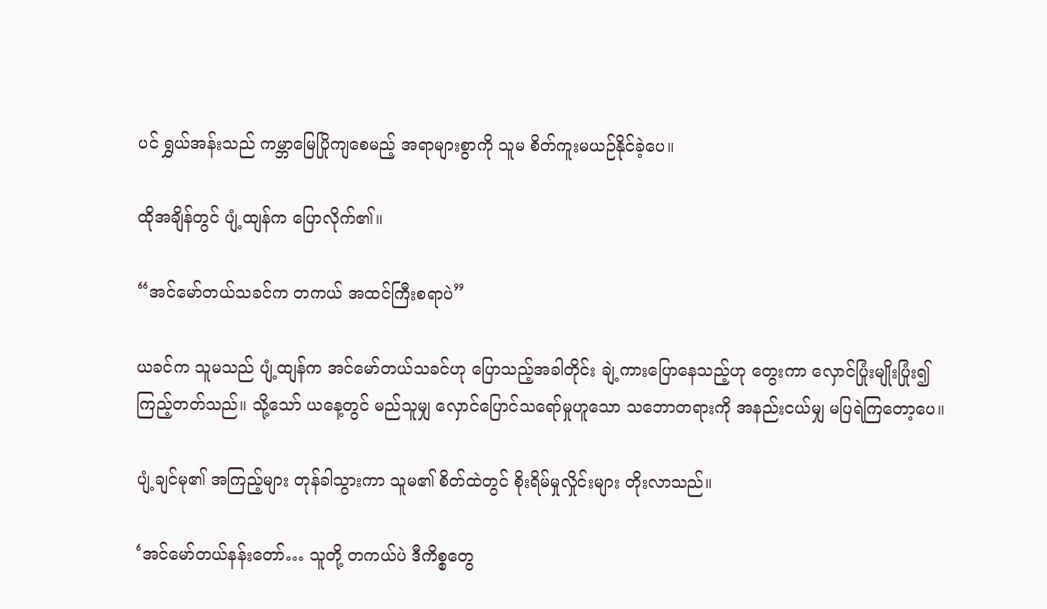ပင် ရွှယ်အန်းသည် ကမ္ဘာမြေပြိုကျစေမည့် အရာများစွာကို သူမ စိတ်ကူးမယဉ်နိုင်ခဲ့ပေ။

ထိုအချိန်တွင် ပျံ့ထျန်က ပြောလိုက်၏။

“အင်မော်တယ်သခင်က တကယ် အထင်ကြီးစရာပဲ”

ယခင်က သူမသည် ပျံ့ထျန်က အင်မော်တယ်သခင်ဟု ပြောသည့်အခါတိုင်း ချဲ့ကားပြောနေသည့်ဟု တွေးကာ လှောင်ပြုံးမျိုးပြုံး၍ ကြည့်တတ်သည်။ သို့သော် ယနေ့တွင် မည်သူမျှ လှောင်ပြောင်သရော်မှုဟူသော သဘောတရားကို အနည်းငယ်မျှ မပြရဲကြတော့ပေ။

ပျံ့ချင်မု၏ အကြည့်များ တုန်ခါသွားကာ သူမ၏ စိတ်ထဲတွင် စိုးရိမ်မှုလှိုင်းများ တိုးလာသည်။

‘အင်မော်တယ်နန်းတော်… သူတို့ တကယ်ပဲ ဒီကိစ္စတွေ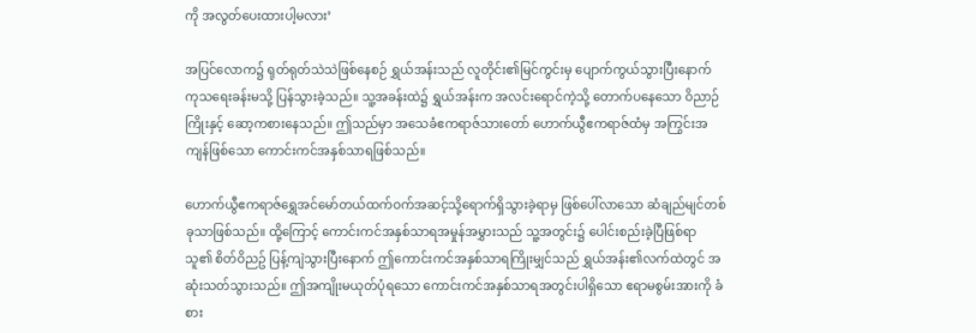ကို အလွတ်ပေးထားပါ့မလား’

အပြင်လောက၌ ရုတ်ရုတ်သဲသဲဖြစ်နေစဉ် ရွှယ်အန်းသည် လူတိုင်း၏မြင်ကွင်းမှ ပျောက်ကွယ်သွားပြီးနောက် ကုသရေးခန်းမသို့ ပြန်သွားခဲ့သည်။ သူ့အခန်းထဲ၌ ရွှယ်အန်းက အလင်းရောင်ကဲ့သို့ တောက်ပနေသော ဝိညာဉ်ကြိုးနှင့် ဆော့ကစားနေသည်။ ဤသည်မှာ အသေခံဧကရာဇ်သားတော် ဟောက်ယွီဧကရာဇ်ထံမှ အကြွင်းအကျန်ဖြစ်သော ကောင်းကင်အနှစ်သာရဖြစ်သည်။

ဟောက်ယွီဧကရာဇ်ရွှေအင်မော်တယ်ထက်ဝက်အဆင့်သို့ရောက်ရှိသွားခဲ့ရာမှ ဖြစ်ပေါ်လာသော ဆံချည်မျင်တစ်ခုသာဖြစ်သည်။ ထို့ကြောင့် ကောင်းကင်အနှစ်သာရအမှုန်အမွှားသည် သူ့အတွင်း၌ ပေါင်းစည်းခဲ့ပြီဖြစ်ရာ သူ၏ စိတ်ဝိညဥ် ပြန့်ကျဲသွားပြီးနောက် ဤကောင်းကင်အနှစ်သာရကြိုးမျှင်သည် ရွှယ်အန်း၏လက်ထဲတွင် အဆုံးသတ်သွားသည်။ ဤအကျိုးမယုတ်ပုံရသော ကောင်းကင်အနှစ်သာရအတွင်းပါရှိသော ဧရာမစွမ်းအားကို ခံစား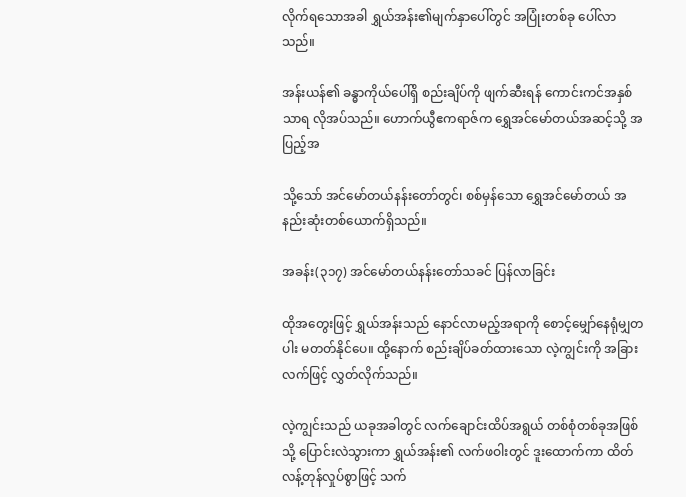လိုက်ရသောအခါ ရွှယ်အန်း၏မျက်နှာပေါ်တွင် အပြုံးတစ်ခု ပေါ်လာသည်။

အန်းယန်၏ ခန္ဓာကိုယ်ပေါ်ရှိ စည်းချိပ်ကို ဖျက်ဆီးရန် ကောင်းကင်အနှစ်သာရ လိုအပ်သည်။ ဟောက်ယွီဧကရာဇ်က ရွှေအင်မော်တယ်အဆင့်သို့ အပြည့်အ

သို့သော် အင်မော်တယ်နန်းတော်တွင်၊ စစ်မှန်သော ရွှေအင်မော်တယ် အနည်းဆုံးတစ်ယောက်ရှိသည်။

အခန်း(၃၁၇) အင်မော်တယ်နန်းတော်သခင် ပြန်လာခြင်း

ထိုအတွေးဖြင့် ရွှယ်အန်းသည် နောင်လာမည့်အရာကို စောင့်မျှော်နေရုံမျှတပါး မတတ်နိုင်ပေ။ ထို့နောက် စည်းချိပ်ခတ်ထားသော လဲ့ကျွင်းကို အခြားလက်ဖြင့် လွှတ်လိုက်သည်။

လဲ့ကျွင်းသည် ယခုအခါတွင် လက်ချောင်းထိပ်အရွယ် တစ်စုံတစ်ခုအဖြစ်သို့ ပြောင်းလဲသွားကာ ရွှယ်အန်း၏ လက်ဖဝါးတွင် ဒူးထောက်ကာ ထိတ်လန့်တုန်လှုပ်စွာဖြင့် သက်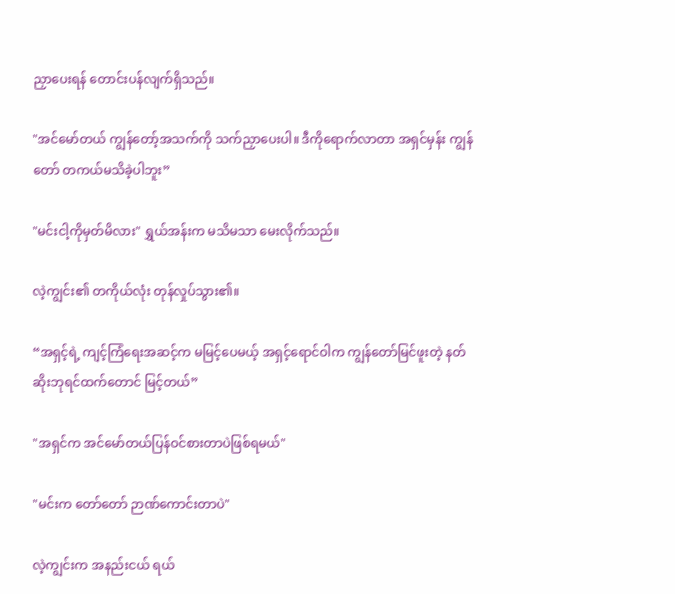ညှာပေးရန် တောင်းပန်လျက်ရှိသည်။

"အင်မော်တယ် ကျွန်တော့်အသက်ကို သက်ညှာပေးပါ။ ဒီကိုရောက်လာတာ အရှင်မှန်း ကျွန်တော် တကယ်မသိခဲ့ပါဘူး”

"မင်းငါ့ကိုမှတ်မိလား" ရွှယ်အန်းက မသိမသာ မေးလိုက်သည်။

လဲ့ကျွင်း၏ တကိုယ်လုံး တုန်လှုပ်သွား၏။

“အရှင့်ရဲ့ ကျင့်ကြံရေးအဆင့်က မမြင့်ပေမယ့် အရှင့်ရောင်ဝါက ကျွန်တော်မြင်ဖူးတဲ့ နတ်ဆိုးဘုရင်ထက်တောင် မြင့်တယ်”

"အရှင်က အင်မော်တယ်ပြန်ဝင်စားတာပဲဖြစ်ရမယ်"

"မင်းက တော်တော် ဉာဏ်ကောင်းတာပဲ"

လဲ့ကျွင်းက အနည်းငယ် ရယ်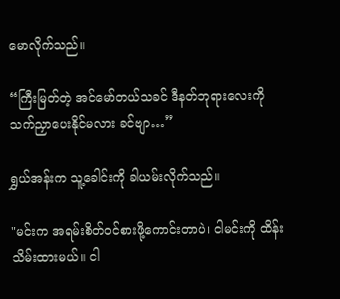မောလိုက်သည်။

“ကြီးမြတ်တဲ့ အင်မော်တယ်သခင် ဒီနတ်ဘုရားလေးကို သက်ညှာပေးနိုင်မလား ခင်ဗျာ…”

ရွှယ်အန်းက သူ့ခေါင်းကို ခါယမ်းလိုက်သည်။

"မင်းက အရမ်းစိတ်ဝင်စားဖို့ကောင်းတာပဲ၊ ငါမင်းကို ထိန်းသိမ်းထားမယ်။ ငါ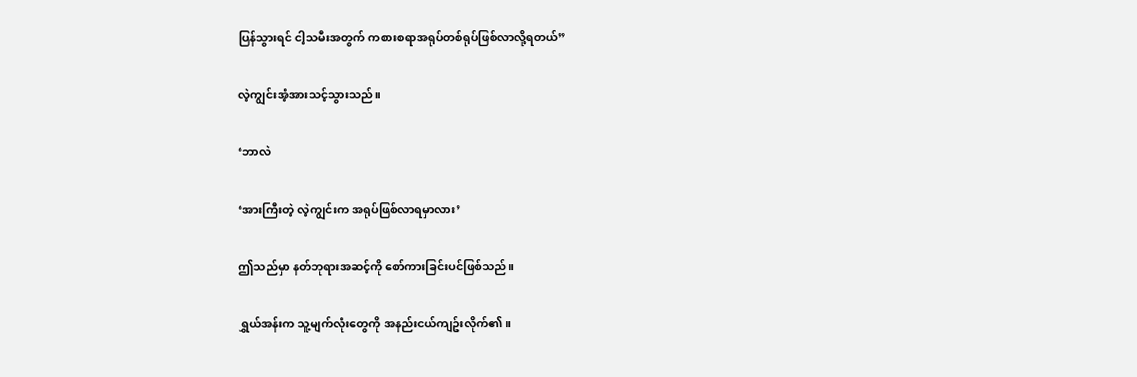ပြန်သွားရင် ငါ့သမီးအတွက် ကစားစရာအရုပ်တစ်ရုပ်ဖြစ်လာလို့ရတယ်”

လဲ့ကျွင်းအံ့အားသင့်သွားသည်။

‘ဘာလဲ

‘အားကြီးတဲ့ လဲ့ကျွင်းက အရုပ်ဖြစ်လာရမှာလား’

ဤသည်မှာ နတ်ဘုရားအဆင့်ကို စော်ကားခြင်းပင်ဖြစ်သည်။

ရွှယ်အန်းက သူ့မျက်လုံးတွေကို အနည်းငယ်ကျဥ်းလိုက်၏။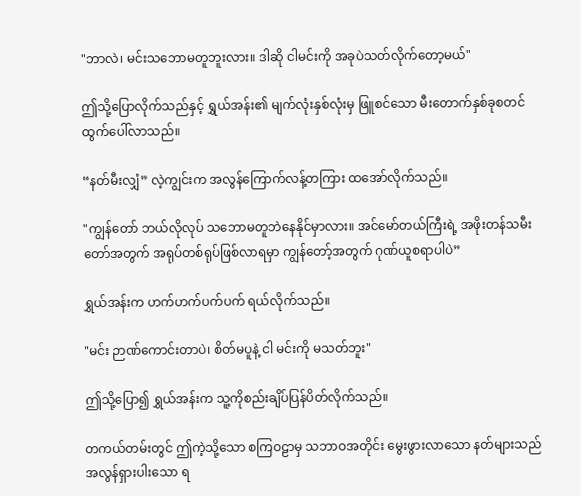"ဘာလဲ၊ မင်းသဘောမတူဘူးလား။ ဒါဆို ငါမင်းကို အခုပဲသတ်လိုက်တော့မယ်"

ဤသို့ပြောလိုက်သည်နှင့် ရွှယ်အန်း၏ မျက်လုံးနှစ်လုံးမှ ဖြူစင်သော မီးတောက်နှစ်ခုစတင်ထွက်ပေါ်လာသည်။

“နတ်မီးလျှံ” လဲ့ကျွင်းက အလွန်ကြောက်လန့်တကြား ထအော်လိုက်သည်။

"ကျွန်တော် ဘယ်လိုလုပ် သဘောမတူဘဲနေနိုင်မှာလား။ အင်မော်တယ်ကြီးရဲ့ အဖိုးတန်သမီးတော်အတွက် အရုပ်တစ်ရုပ်ဖြစ်လာရမှာ ကျွန်တော့်အတွက် ဂုဏ်ယူစရာပါပဲ”

ရွှယ်အန်းက ဟက်ဟက်ပက်ပက် ရယ်လိုက်သည်။

"မင်း ဉာဏ်ကောင်းတာပဲ၊ စိတ်မပူနဲ့ ငါ မင်းကို မသတ်ဘူး"

ဤသို့ပြော၍ ရွှယ်အန်းက သူ့ကိုစည်းချိပ်ပြန်ပိတ်လိုက်သည်။

တကယ်တမ်းတွင် ဤကဲ့သို့သော စကြဝဠာမှ သဘာဝအတိုင်း မွေးဖွားလာသော နတ်များသည် အလွန်ရှားပါးသော ရ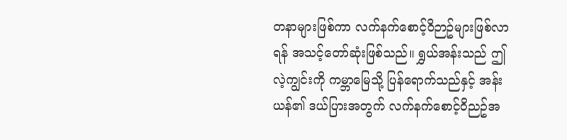တနာများဖြစ်ကာ လက်နက်စောင့်ဝိဉာဥ်များဖြစ်လာရန် အသင့်တော်ဆုံးဖြစ်သည်။ ရွှယ်အန်းသည် ဤ လဲ့ကျွင်းကို ကမ္ဘာမြေသို့ ပြန်ရောက်သည်နှင့် အန်းယန်၏ ဒယ်ပြားအတွက် လက်နက်စောင့်ဝိညဥ်အ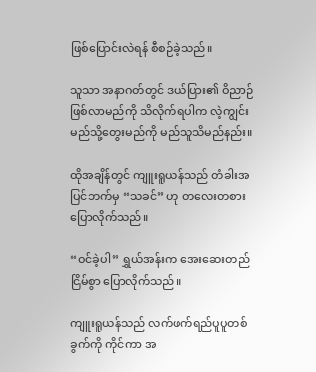ဖြစ်ပြောင်းလဲရန် စီစဉ်ခဲ့သည်။

သူသာ အနာဂတ်တွင် ဒယ်ပြား၏ ဝိညာဉ်ဖြစ်လာမည်ကို သိလိုက်ရပါက လဲ့ကျွင်းမည်သို့တွေးမည်ကို မည်သူသိမည်နည်း။

ထိုအချိန်တွင် ကျူးရူယန်သည် တံခါးအပြင်ဘက်မှ “သခင်” ဟု တလေးတစား ပြောလိုက်သည်။

“ဝင်ခဲ့ပါ” ရွှယ်အန်းက အေးဆေးတည်ငြိမ်စွာ ပြောလိုက်သည်။

ကျူးရူယန်သည် လက်ဖက်ရည်ပူပူတစ်ခွက်ကို ကိုင်ကာ အ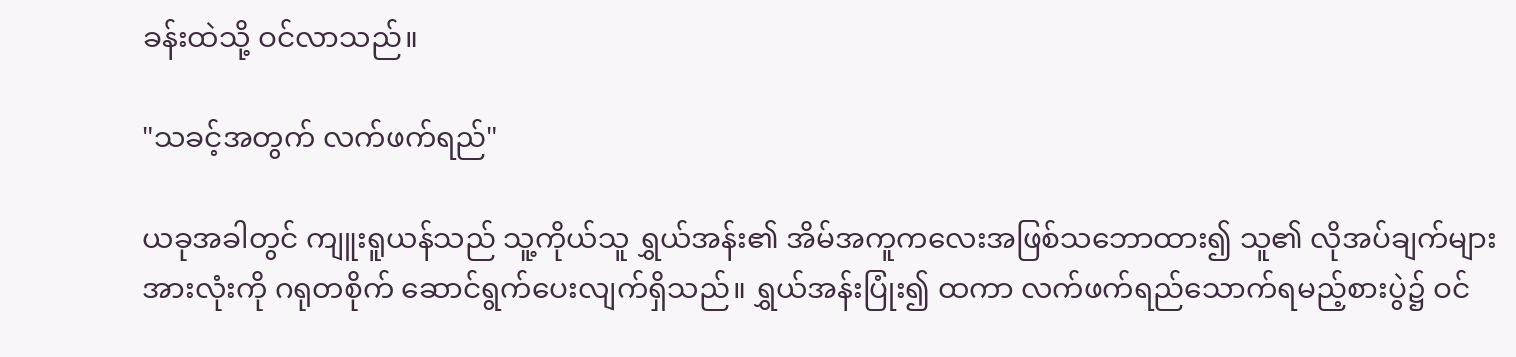ခန်းထဲသို့ ဝင်လာသည်။

"သခင့်အတွက် လက်ဖက်ရည်"

ယခုအခါတွင် ကျူးရူယန်သည် သူ့ကိုယ်သူ ရွှယ်အန်း၏ အိမ်အကူကလေးအဖြစ်သဘောထား၍ သူ၏ လိုအပ်ချက်များအားလုံးကို ဂရုတစိုက် ဆောင်ရွက်ပေးလျက်ရှိသည်။ ရွှယ်အန်းပြုံး၍ ထကာ လက်ဖက်ရည်သောက်ရမည့်စားပွဲ၌ ဝင်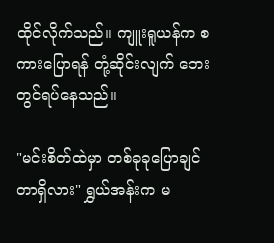ထိုင်လိုက်သည်။ ကျူးရူယန်က စကားပြောရန် တုံ့ဆိုင်းလျက် ဘေးတွင်ရပ်နေသည်။

"မင်းစိတ်ထဲမှာ တစ်ခုခုပြောချင်တာရှိလား" ရွှယ်အန်းက မ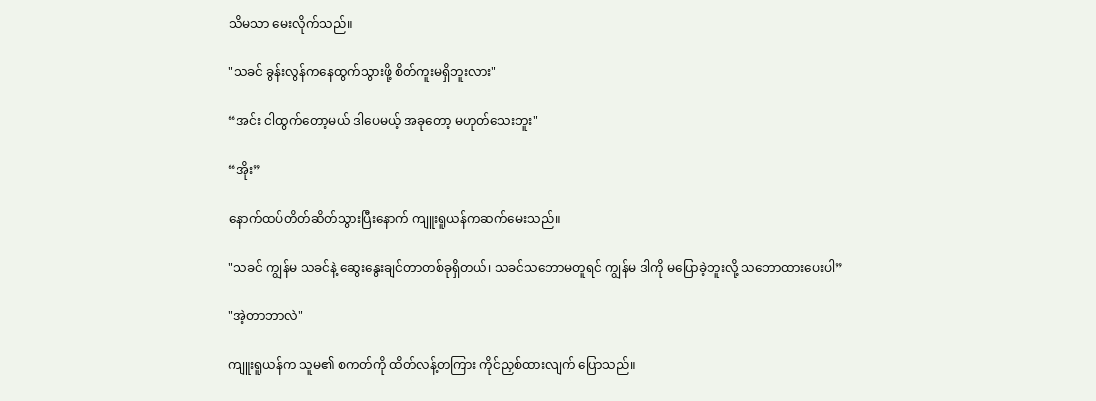သိမသာ မေးလိုက်သည်။

"သခင် ခွန်းလွန်ကနေထွက်သွားဖို့ စိတ်ကူးမရှိဘူးလား"

“အင်း ငါထွက်တော့မယ် ဒါပေမယ့် အခုတော့ မဟုတ်သေးဘူး"

“အိုး”

နောက်ထပ်တိတ်ဆိတ်သွားပြီးနောက် ကျူးရူယန်ကဆက်မေးသည်။

"သခင် ကျွန်မ သခင်နဲ့ ဆွေးနွေးချင်တာတစ်ခုရှိတယ်၊ သခင်သဘောမတူရင် ကျွန်မ ဒါကို မပြောခဲ့ဘူးလို့ သဘောထားပေးပါ”

"အဲ့တာဘာလဲ"

ကျူးရူယန်က သူမ၏ စကတ်ကို ထိတ်လန့်တကြား ကိုင်ညှစ်ထားလျက် ပြောသည်။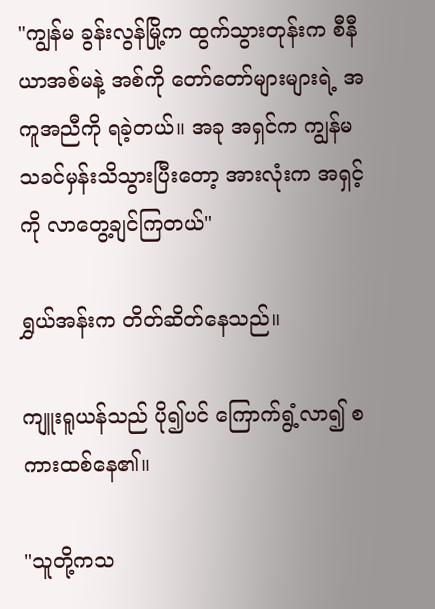"ကျွန်မ ခွန်းလွန်မြို့က ထွက်သွားတုန်းက စီနီယာအစ်မနဲ့ အစ်ကို တော်တော်များများရဲ့ အကူအညီကို ရခဲ့တယ်။ အခု အရှင်က ကျွန်မသခင်မှန်းသိသွားပြီးတော့ အားလုံးက အရှင့်ကို လာတွေ့ချင်ကြတယ်"

ရွှယ်အန်းက တိတ်ဆိတ်နေသည်။

ကျူးရူယန်သည် ပို၍ပင် ကြောက်ရွံ့လာ၍ စကားထစ်နေ၏။

"သူတို့ကသ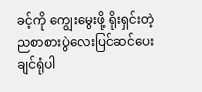ခင့်ကို ကျွေးမွေးဖို့ ရိုးရှင်းတဲ့ ညစာစားပွဲလေးပြင်ဆင်ပေးချင်ရုံပါ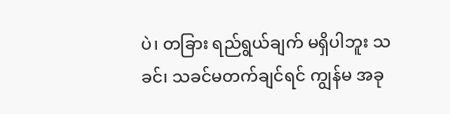ပဲ၊ တခြား ရည်ရွယ်ချက် မရှိပါဘူး သခင်၊ သခင်မတက်ချင်ရင် ကျွန်မ အခု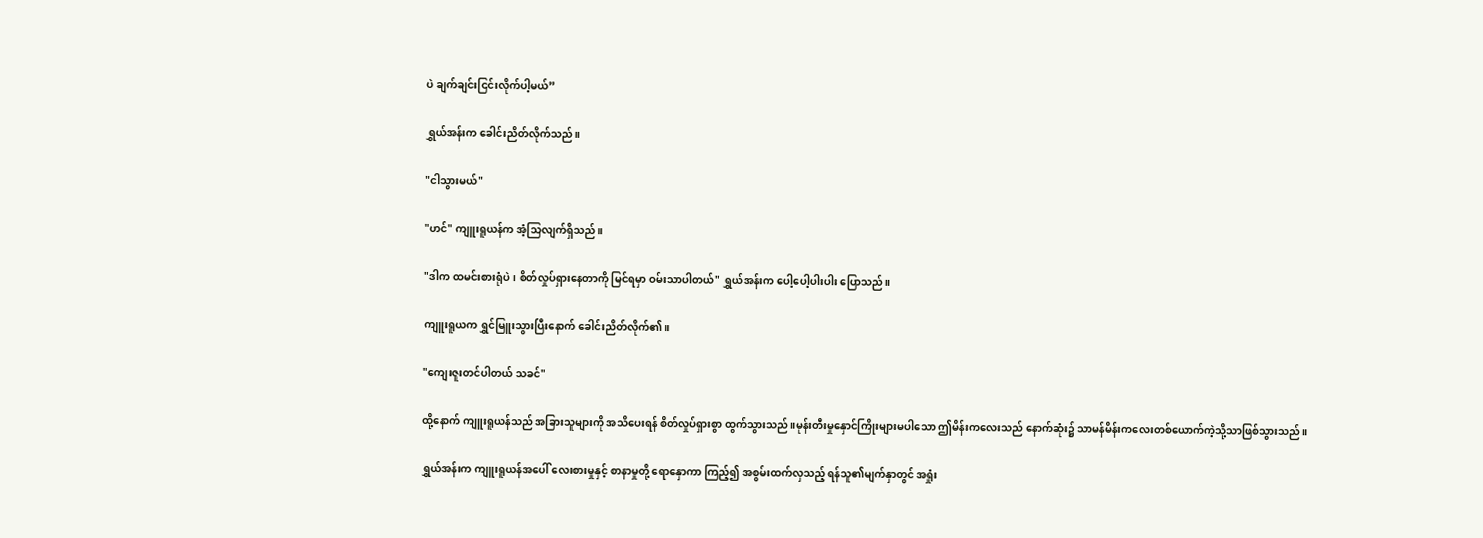ပဲ ချက်ချင်းငြင်းလိုက်ပါ့မယ်”

ရွှယ်အန်းက ခေါင်းညိတ်လိုက်သည်။

"ငါသွားမယ်"

"ဟင်" ကျူးရူယန်က အံ့သြလျက်ရှိသည်။

"ဒါက ထမင်းစားရုံပဲ၊ စိတ်လှုပ်ရှားနေတာကို မြင်ရမှာ ဝမ်းသာပါတယ်" ရွှယ်အန်းက ပေါ့ပေါ့ပါးပါး ပြောသည်။

ကျူးရူယက ရွှင်မြူးသွားပြီးနောက် ခေါင်းညိတ်လိုက်၏။

"ကျေးဇူးတင်ပါတယ် သခင်"

ထို့နောက် ကျူးရူယန်သည် အခြားသူများကို အသိပေးရန် စိတ်လှုပ်ရှားစွာ ထွက်သွားသည်။မုန်းတီးမှုနှောင်ကြိုးများမပါသော ဤမိန်းကလေးသည် နောက်ဆုံး၌ သာမန်မိန်းကလေးတစ်ယောက်ကဲ့သို့သာဖြစ်သွားသည်။

ရွှယ်အန်းက ကျူးရူယန်အပေါ် လေးစားမှုနှင့် စာနာမှုတို့ ရောနှောကာ ကြည့်၍ အစွမ်းထက်လှသည့် ရန်သူ၏မျက်နှာတွင် အရှုံး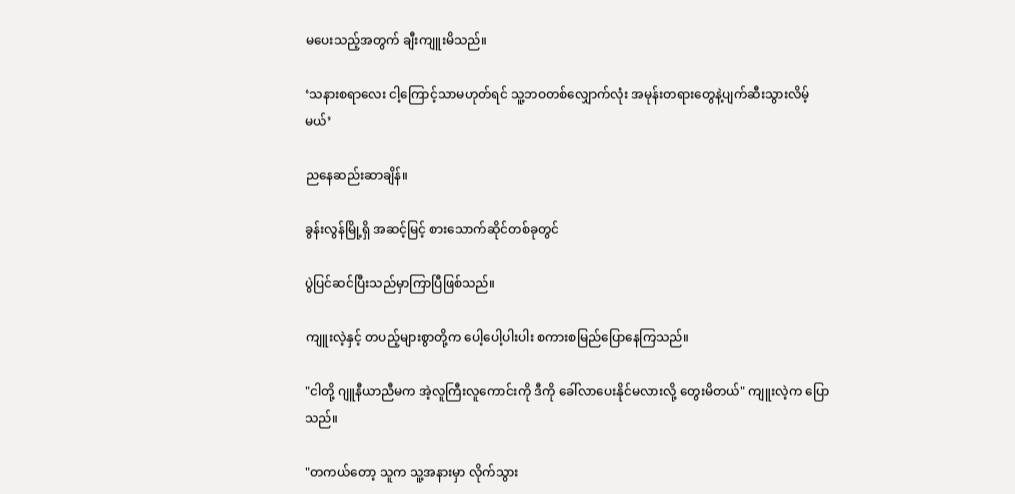မပေးသည့်အတွက် ချီးကျူးမိသည်။

‘သနားစရာလေး ငါ့ကြောင့်သာမဟုတ်ရင် သူ့ဘဝတစ်လျှောက်လုံး အမုန်းတရားတွေနဲ့ပျက်ဆီးသွားလိမ့်မယ်’

ညနေဆည်းဆာချိန်။

ခွန်းလွန်မြို့ရှိ အဆင့်မြင့် စားသောက်ဆိုင်တစ်ခုတွင်

ပွဲပြင်ဆင်ပြီးသည်မှာကြာပြီဖြစ်သည်။

ကျူးလဲ့နှင့် တပည့်များစွာတို့က ပေါ့ပေါ့ပါးပါး စကားစမြည်ပြောနေကြသည်။

"ငါတို့ ဂျူနီယာညီမက အဲ့လူကြီးလူကောင်းကို ဒီကို ခေါ်လာပေးနိုင်မလားလို့ တွေးမိတယ်" ကျူးလဲ့က ပြောသည်။

"တကယ်တော့ သူက သူ့အနားမှာ လိုက်သွား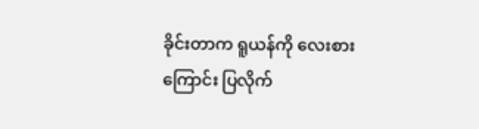ခိုင်းတာက ရူယန်ကို လေးစားကြောင်း ပြလိုက်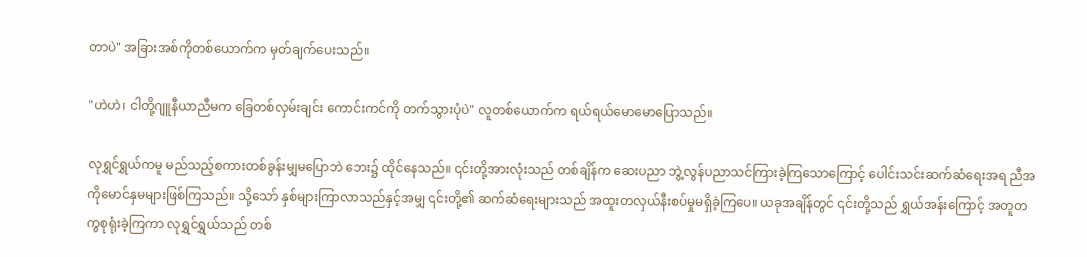တာပဲ" အခြားအစ်ကိုတစ်ယောက်က မှတ်ချက်ပေးသည်။

"ဟဲဟဲ၊ ငါတို့ဂျူနီယာညီမက ခြေတစ်လှမ်းချင်း ကောင်းကင်ကို တက်သွားပုံပဲ" လူတစ်ယောက်က ရယ်ရယ်မောမောပြောသည်။

လုရွှင်ရွှယ်ကမူ မည်သည့်စကားတစ်ခွန်းမျှမပြောဘဲ ဘေး၌ ထိုင်နေသည်။ ၎င်းတို့အားလုံးသည် တစ်ချိန်က ဆေးပညာ ဘွဲ့လွန်ပညာသင်ကြားခဲ့ကြသောကြောင့် ပေါင်းသင်းဆက်ဆံရေးအရ ညီအကိုမောင်နှမများဖြစ်ကြသည်။ သို့သော် နှစ်များကြာလာသည်နှင့်အမျှ ၎င်းတို့၏ ဆက်ဆံရေးများသည် အထူးတလှယ်နီးစပ်မှုမရှိခဲ့ကြပေ။ ယခုအချိန်တွင် ၎င်းတို့သည် ရွှယ်အန်းကြောင့် အတူတကွစုရုံးခဲ့ကြကာ လုရွှင်ရွှယ်သည် တစ်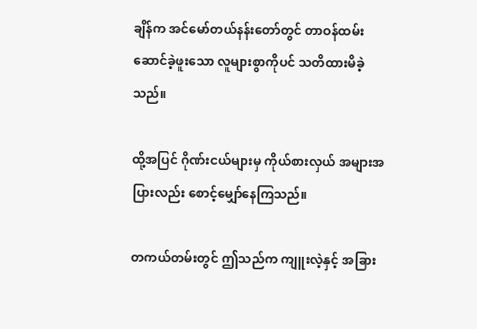ချိန်က အင်မော်တယ်နန်းတော်တွင် တာဝန်ထမ်းဆောင်ခဲ့ဖူးသော လူများစွာကိုပင် သတိထားမိခဲ့သည်။

ထို့အပြင် ဂိုဏ်းငယ်များမှ ကိုယ်စားလှယ် အများအပြားလည်း စောင့်မျှော်နေကြသည်။

တကယ်တမ်းတွင် ဤသည်က ကျူးလဲ့နှင့် အခြား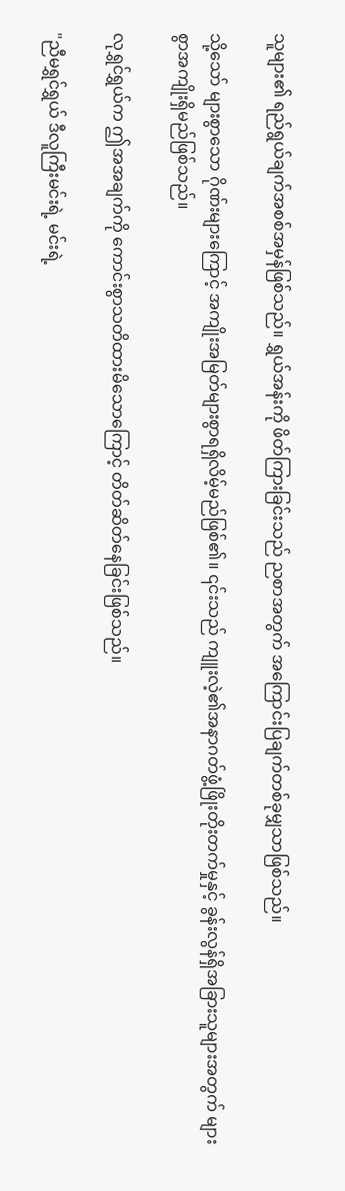သူများ၏ ရည်ရွယ်ချက်အစစ်အမှန်ဖြစ်သည်။ ရွှယ်အန်းကို ဖိတ်ကြားခြင်းသည် ညစာအတွက် အကြောင်းပြချက်တစ်ခုမျှသာဖြစ်သည်။

သို့သော် များစွာသော ဂိုဏ်းများကြောင့် အကျိုးအမြတ်များစွာရရှိလိမ့်မည်ဖြစ်၏။ ၎င်းသည် ကျူးလဲ့၏အနာဂတ်ဖွံ့ဖြိုးတိုးတက်မှုနှင့် ခွန်းလွန်ရှိအခြားသူများအတွက် များစွာအကျိုးရှိမည်ဖြစ်သည်။

လုရွှင်ရွှယ်က ဤအအချက်ကို ကောင်းစွာသတိထားမိသောကြောင့် တိတ်ဆိတ်နေခြင်းဖြစ်သည်။

"ညီမရွှင်ရွှယ် ဒီလူကြီးမင်းရဲ့ မင်းရဲ့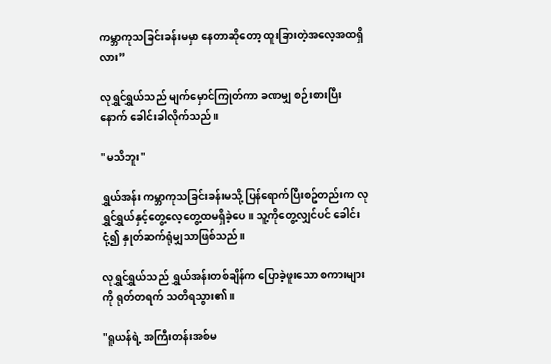ကမ္ဘာကုသခြင်းခန်းမမှာ နေတာဆိုတော့ ထူးခြားတဲ့အလေ့အထရှိလား”

လုရွှင်ရွှယ်သည် မျက်မှောင်ကြုတ်ကာ ခဏမျှ စဉ်းစားပြီးနောက် ခေါင်းခါလိုက်သည်။

"မသိဘူး"

ရွှယ်အန်း ကမ္ဘာကုသခြင်းခန်းမသို့ ပြန်ရောက်ပြီးစဥ်တည်းက လုရွှင်ရွှယ်နှင့်တွေ့လေ့တွေ့ထမရှိခဲ့ပေ။ သူ့ကိုတွေ့လျှင်ပင် ‌ခေါင်းငုံ့၍ နှုတ်ဆက်ရုံမျှသာဖြစ်သည်။

လုရွှင်ရွှယ်သည် ရွှယ်အန်းတစ်ချိန်က ပြောခဲ့ဖူးသော စကားများကို ရုတ်တရက် သတိရသွား၏။

"ရူယန်ရဲ့ အကြီးတန်းအစ်မ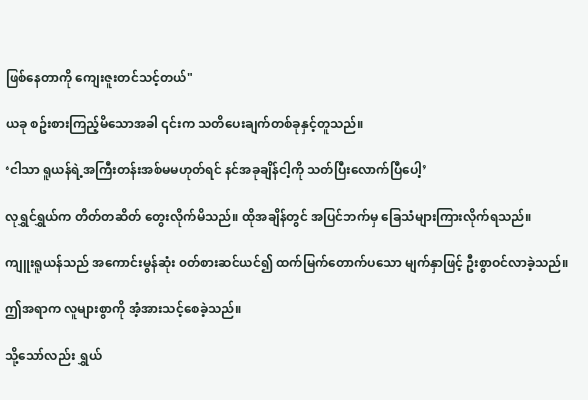ဖြစ်နေတာကို ကျေးဇူးတင်သင့်တယ်"

ယခု စဥ်းစားကြည့်မိသောအခါ ၎င်းက သတိပေးချက်တစ်ခုနှင့်တူသည်။

‘ငါသာ ရူယန်ရဲ့အကြီးတန်းအစ်မမဟုတ်ရင် နင်အခုချိန်ငါ့ကို သတ်ပြီးလောက်ပြီပေါ့’

လုရွှင်ရွှယ်က တိတ်တဆိတ် တွေးလိုက်မိသည်။ ထိုအချိန်တွင် အပြင်ဘက်မှ ခြေသံများကြားလိုက်ရသည်။

ကျူးရူယန်သည် အကောင်းမွန်ဆုံး ၀တ်စားဆင်ယင်၍ ထက်မြက်တောက်ပသော မျက်နှာဖြင့် ဦးစွာဝင်လာခဲ့သည်။

ဤအရာက လူများစွာကို အံ့အားသင့်စေခဲ့သည်။

သို့သော်လည်း ရွှယ်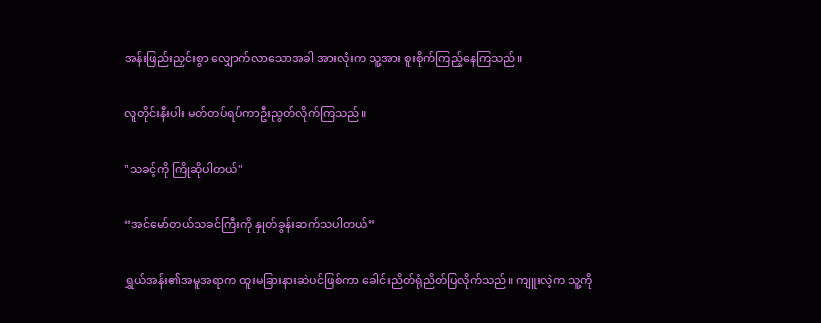အန်းဖြည်းညှင်းစွာ လျှောက်လာသောအခါ အားလုံးက သူ့အား စူးစိုက်ကြည့်နေကြသည်။

လူတိုင်းနီးပါး မတ်တပ်ရပ်ကာဦးညွတ်လိုက်ကြသည်။

"သခင့်ကို ကြိုဆိုပါတယ်"

“အင်မော်တယ်သခင်ကြီးကို နှုတ်ခွန်းဆက်သပါတယ်”

ရွှယ်အန်း၏အမူအရာက ထူးမခြားနားဆဲပင်ဖြစ်ကာ ခေါင်းညိတ်ရုံညိတ်ပြလိုက်သည်။ ကျူးလဲ့က သူ့ကို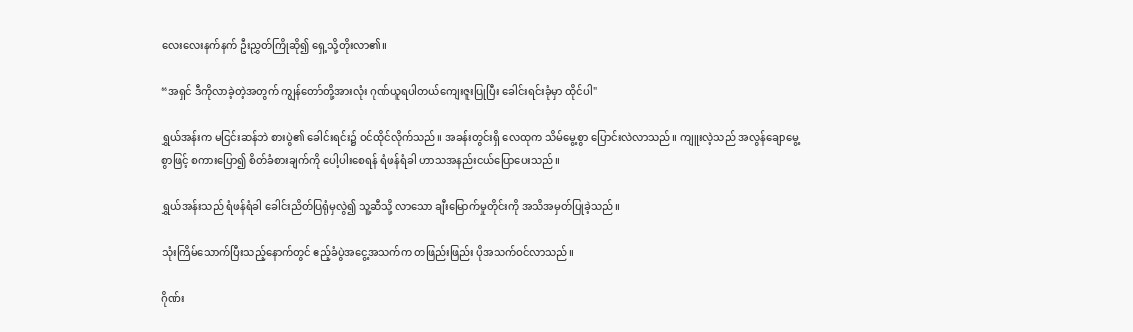လေးလေးနက်နက် ဦးညွှတ်ကြိုဆို၍ ရှေ့သို့တိုးလာ၏။

“အရှင် ဒီကိုလာခဲ့တဲ့အတွက် ကျွန်တော်တို့အားလုံး ဂုဏ်ယူရပါတယ်ကျေးဇူးပြုပြီး ခေါင်းရင်းခုံမှာ ထိုင်ပါ"

ရွှယ်အန်းက မငြင်းဆန်ဘဲ စားပွဲ၏ ခေါင်းရင်း၌ ဝင်ထိုင်လိုက်သည်။ အခန်းတွင်းရှိ လေထုက သိမ်မွေ့စွာ ပြောင်းလဲလာသည်။ ကျူးလဲ့သည် အလွန်ချောမွေ့စွာဖြင့် စကားပြော၍ စိတ်ခံစားချက်ကို ပေါ့ပါးစေရန် ရံဖန်ရံခါ ဟာသအနည်းငယ်ပြောပေးသည်။

ရွှယ်အန်းသည် ရံဖန်ရံခါ ခေါင်းညိတ်ပြရုံမှလွဲ၍ သူ့ဆီသို့ လာသော ချီးမြောက်မှုတိုင်းကို အသိအမှတ်ပြုခဲ့သည်။

သုံးကြိမ်သောက်ပြီးသည့်နောက်တွင် ဧည့်ခံပွဲအငွေ့အသက်က တဖြည်းဖြည်း ပိုအသက်ဝင်လာသည်။

ဂိုဏ်း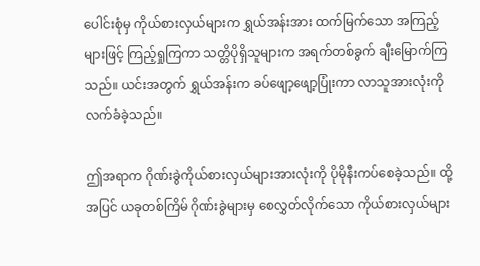ပေါင်းစုံမှ ကိုယ်စားလှယ်များက ရွှယ်အန်းအား ထက်မြက်သော အကြည့်များဖြင့် ကြည့်ရှုကြကာ သတ္တိပိုရှိသူများက အရက်တစ်ခွက် ချီးမြောက်ကြသည်။ ယင်းအတွက် ရွှယ်အန်းက ခပ်ဖျော့ဖျော့ပြုံးကာ လာသူအားလုံးကို လက်ခံခဲ့သည်။

ဤအရာက ဂိုဏ်းခွဲကိုယ်စားလှယ်များအားလုံးကို ပိုမိုနီးကပ်စေခဲ့သည်။ ထို့အပြင် ယခုတစ်ကြိမ် ဂိုဏ်းခွဲများမှ စေလွှတ်လိုက်သော ကိုယ်စားလှယ်များ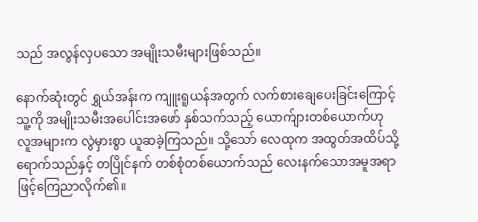သည် အလွန်လှပသော အမျိုးသမီးများဖြစ်သည်။

နောက်ဆုံးတွင် ရွှယ်အန်းက ကျူးရူယန်အတွက် လက်စားချေပေးခြင်းကြောင့် သူ့ကို အမျိုးသမီးအပေါင်းအ‌ဖော် နှစ်သက်သည့် ယောက်ျားတစ်ယောက်ဟု လူအများက လွဲမှားစွာ ယူဆခဲ့ကြသည်။ သို့သော် လေထုက အထွတ်အထိပ်သို့ ရောက်သည်နှင့် တပြိုင်နက် တစ်စုံတစ်ယောက်သည် လေးနက်သောအမူအရာဖြင့်ကြေညာလိုက်၏။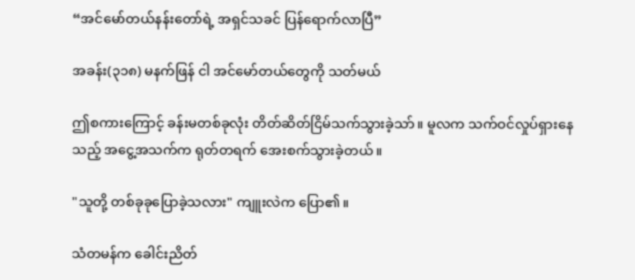“အင်မော်တယ်နန်းတော်ရဲ့ အရှင်သခင် ပြန်ရောက်လာပြီ”

အခန်း(၃၁၈) မနက်ဖြန် ငါ အင်မော်တယ်တွေကို သတ်မယ်

ဤစကားကြောင့် ခန်းမတစ်ခုလုံး တိတ်ဆိတ်ငြိမ်သက်သွားခဲ့သာ်။ မူလက သက်ဝင်လှုပ်ရှားနေသည့် အငွေ့အသက်က ရုတ်တရက် အေးစက်သွားခဲ့တယ်။

"သူတို့ တစ်ခုခုပြောခဲ့သလား" ကျူးလဲက ပြော၏။

သံတမန်က ခေါင်းညိတ်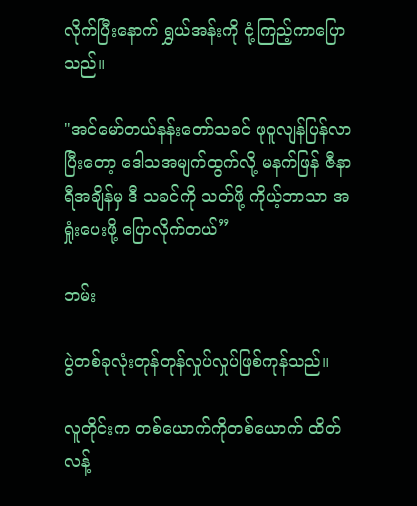လိုက်ပြီးနောက် ရွှယ်အန်းကို ငုံ့ကြည့်ကာပြောသည်။

"အင်မော်တယ်နန်းတော်သခင် ဖုဝူလျန်ပြန်လာပြီးတော့ ဒေါသအမျက်ထွက်လို့ မနက်ဖြန် ဇီနာရီအချိန်မှ ဒီ သခင်ကို သတ်ဖို့ ကိုယ့်ဘာသာ အရှုံးပေးဖို့ ပြောလိုက်တယ်”

ဘမ်း

ပွဲတစ်ခုလုံးတုန်တုန်လှုပ်လှုပ်ဖြစ်ကုန်သည်။

လူတိုင်းက တစ်ယောက်ကိုတစ်ယောက် ထိတ်လန့်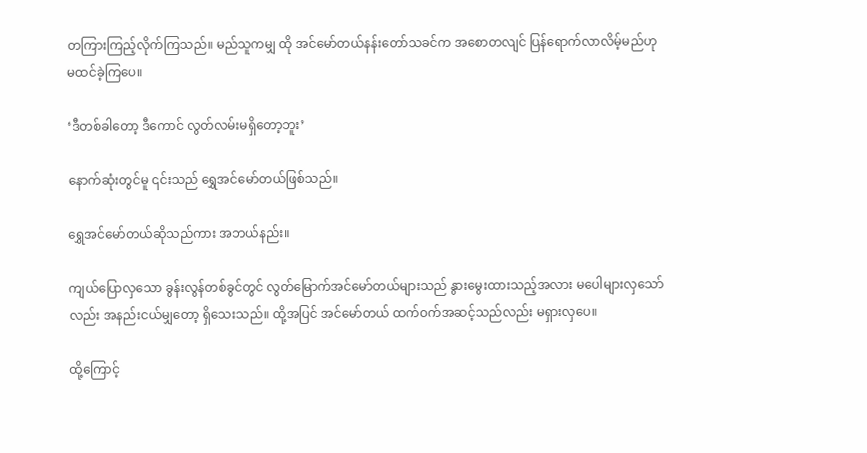တကြားကြည့်လိုက်ကြသည်။ မည်သူကမျှ ထို အင်မော်တယ်နန်းတော်သခင်က အစောတလျင် ပြန်ရောက်လာလိမ့်မည်ဟု မထင်ခဲ့ကြပေ။

‘ဒီတစ်ခါတော့ ဒီကောင် လွတ်လမ်းမရှိတော့ဘူး’

နောက်ဆုံးတွင်မူ ၎င်းသည် ရွှေအင်မော်တယ်ဖြစ်သည်။

ရွှေအင်မော်တယ်ဆိုသည်ကား အဘယ်နည်း။

ကျယ်ပြောလှသော ခွန်းလွန်တစ်ခွင်တွင် လွတ်မြောက်အင်မော်တယ်များသည် နွားမွေးထားသည့်အလား မပေါများလှသော်လည်း အနည်းငယ်မျှတော့ ရှိသေးသည်။ ထို့အပြင် အင်မော်တယ် ထက်ဝက်အဆင့်သည်လည်း မရှားလှပေ။

ထို့ကြောင့်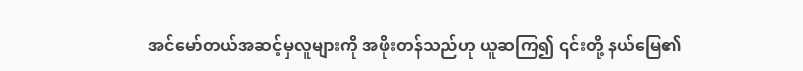အင်မော်တယ်အဆင့်မှလူများကို အဖိုးတန်သည်ဟု ယူဆကြ၍ ၎င်းတို့ နယ်မြေ၏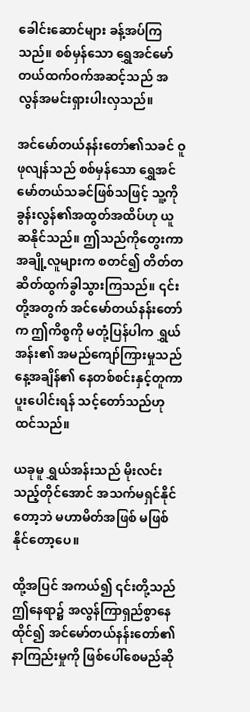ခေါင်းဆောင်များ ခန့်အပ်ကြသည်။ စစ်မှန်သော ရွှေအင်မော်တယ်ထက်ဝက်အဆင့်သည် အလွန်အမင်းရှားပါးလှသည်။

အင်မော်တယ်နန်းတော်၏သခင် ဝူဖုလျန်သည် စစ်မှန်သော ရွှေအင်မော်တယ်သခင်ဖြစ်သဖြင့် သူ့ကို ခွန်းလွန်၏အထွတ်အထိပ်ဟု ယူဆနိုင်သည်။ ဤသည်ကိုတွေးကာ အချို့လူများက စတင်၍ တိတ်တဆိတ်ထွက်ခွါသွားကြသည်။ ၎င်းတို့အတွက် အင်မော်တယ်နန်းတော်က ဤကိစ္စကို မတုံ့ပြန်ပါက ရွှယ်အန်း၏ အမည်ကျော်ကြားမှုသည် နေ့အချိန်၏ နေတစ်စင်းနှင့်တူကာ ပူးပေါင်းရန် သင့်တော်သည်ဟု ထင်သည်။

ယခုမူ ရွှယ်အန်းသည် မိုးလင်းသည့်တိုင်အောင် အသက်မရှင်နိုင်တော့ဘဲ မဟာမိတ်အဖြစ် မဖြစ်နိုင်တော့ပေ။

ထို့အပြင် အကယ်၍ ၎င်းတို့သည် ဤနေရာ၌ အလွန်ကြာရှည်စွာနေထိုင်၍ အင်မော်တယ်နန်းတော်၏ နာကြည်းမှုကို ဖြစ်ပေါ်စေမည်ဆို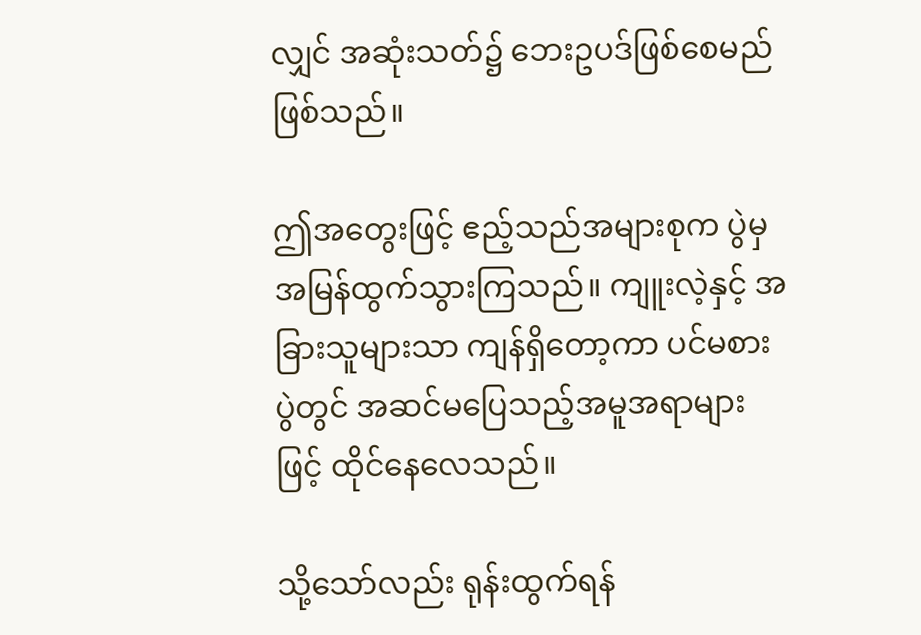လျှင် အဆုံးသတ်၌ ဘေးဥပဒ်ဖြစ်စေမည်ဖြစ်သည်။

ဤအတွေးဖြင့် ဧည့်သည်အများစုက ပွဲမှ အမြန်ထွက်သွားကြသည်။ ကျူးလဲ့နှင့် အခြားသူများသာ ကျန်ရှိတော့ကာ ပင်မစားပွဲတွင် အဆင်မပြေသည့်အမူအရာများဖြင့် ထိုင်နေလေသည်။

သို့သော်လည်း ရုန်းထွက်ရန်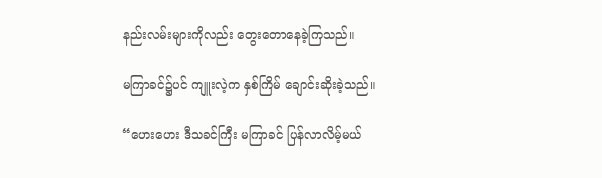နည်းလမ်းများကိုလည်း တွေးတောနေခဲ့ကြသည်။

မကြာခင်၌ပင် ကျူးလဲ့က နှစ်ကြိမ် ချောင်းဆိုးခဲ့သည်။

“ဟေးဟေး ဒီသခင်ကြီး မကြာခင် ပြန်လာလိမ့်မယ်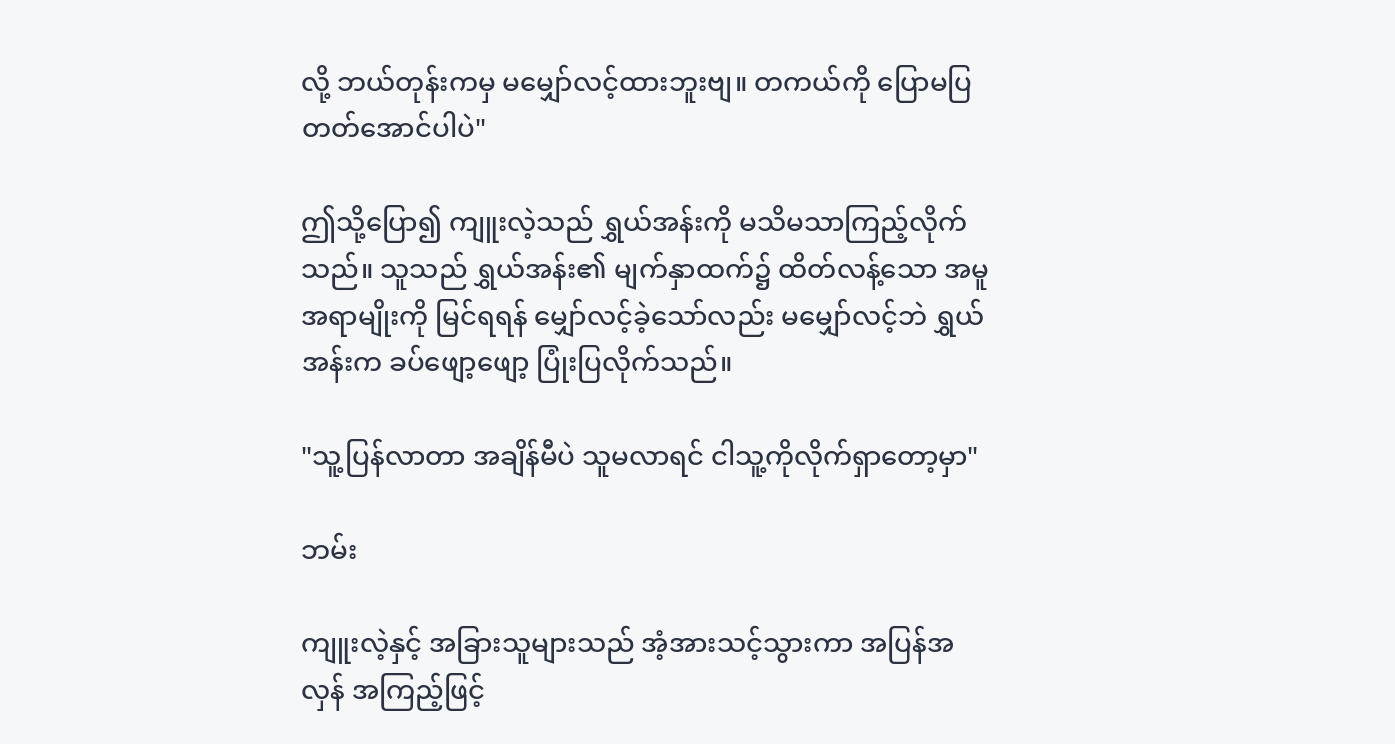လို့ ဘယ်တုန်းကမှ မမျှော်လင့်ထားဘူးဗျ။ တကယ်ကို ပြောမပြတတ်အောင်ပါပဲ"

ဤသို့ပြော၍ ကျူးလဲ့သည် ရွှယ်အန်းကို မသိမသာကြည့်လိုက်သည်။ သူသည် ရွှယ်အန်း၏ မျက်နှာထက်၌ ထိတ်လန့်သော အမူအရာမျိုးကို မြင်ရရန် မျှော်လင့်ခဲ့သော်လည်း မမျှော်လင့်ဘဲ ရွှယ်အန်းက ခပ်ဖျော့ဖျော့ ပြုံးပြလိုက်သည်။

"သူ့ပြန်လာတာ အချိန်မီပဲ သူမလာရင် ငါသူ့ကိုလိုက်ရှာတော့မှာ"

ဘမ်း

ကျူးလဲ့နှင့် အခြားသူများသည် အံ့အားသင့်သွားကာ အပြန်အလှန် အကြည့်ဖြင့်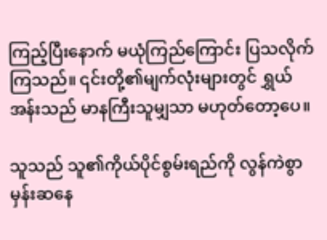ကြည့်ပြီးနောက် မယုံကြည်ကြောင်း ပြသလိုက်ကြသည်။ ၎င်းတို့၏မျက်လုံးများတွင် ရွှယ်အန်းသည် မာနကြီးသူမျှသာ မဟုတ်တော့ပေ။

သူသည် သူ၏ကိုယ်ပိုင်စွမ်းရည်ကို လွန်ကဲစွာ မှန်းဆနေ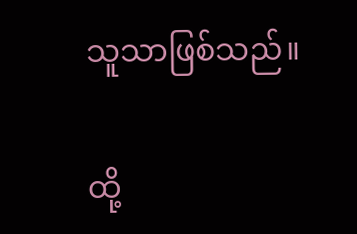သူသာဖြစ်သည်။

ထို့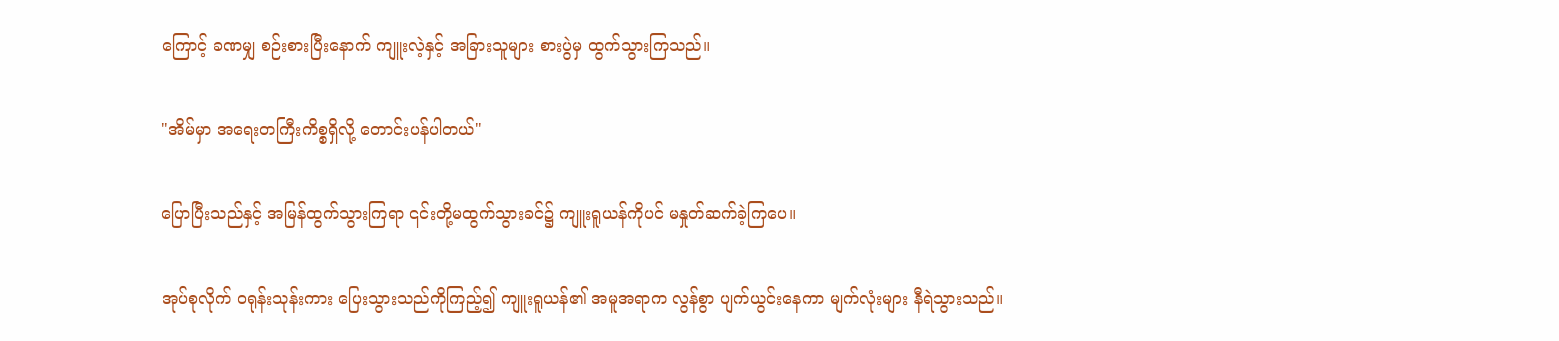ကြောင့် ခဏမျှ စဉ်းစားပြီးနောက် ကျူးလဲ့နှင့် အခြားသူများ စားပွဲမှ ထွက်သွားကြသည်။

"အိမ်မှာ အရေးတကြီးကိစ္စရှိလို့ တောင်းပန်ပါတယ်"

ပြောပြီးသည်နှင့် အမြန်ထွက်သွားကြရာ ၎င်းတို့မထွက်သွားခင်၌ ကျူးရူယန်ကိုပင် မနှုတ်ဆက်ခဲ့ကြပေ။

အုပ်စုလိုက် ဝရုန်းသုန်းကား ပြေးသွားသည်ကိုကြည့်၍ ကျူးရူယန်၏ အမူအရာက လွန်စွာ ပျက်ယွင်းနေကာ မျက်လုံးများ နီရဲသွားသည်။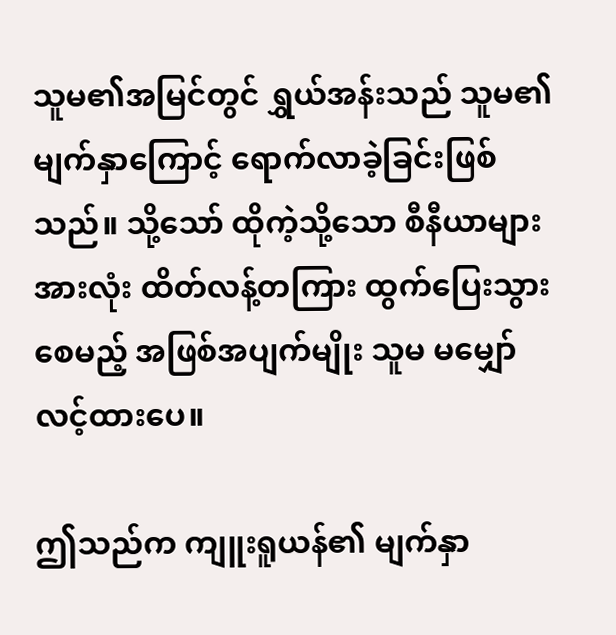သူမ၏အမြင်တွင် ရွှယ်အန်းသည် သူမ၏မျက်နှာကြောင့် ရောက်လာခဲ့ခြင်းဖြစ်သည်။ သို့သော် ထိုကဲ့သို့သော စီနီယာများအားလုံး ထိတ်လန့်တကြား ထွက်ပြေးသွားစေမည့် အဖြစ်အပျက်မျိုး သူမ မမျှော်လင့်ထားပေ။

ဤသည်က ကျူးရူယန်၏ မျက်နှာ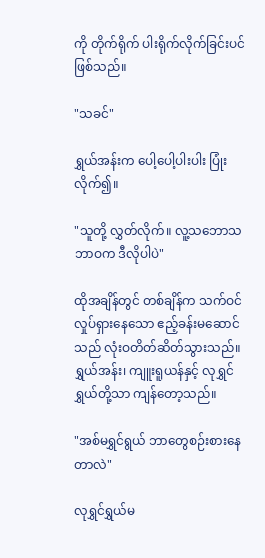ကို တိုက်ရိုက် ပါးရိုက်လိုက်ခြင်းပင်ဖြစ်သည်။

"သခင်"

ရွှယ်အန်းက ပေါ့ပေါ့ပါးပါး ပြုံးလိုက်၍။

"သူတို့ လွှတ်လိုက်။ လူ့သဘောသဘာဝက ဒီလိုပါပဲ"

ထိုအချိန်တွင် တစ်ချိန်က သက်ဝင်လှုပ်ရှားနေသော ဧည့်ခန်းမဆောင်သည် လုံးဝတိတ်ဆိတ်သွားသည်။ ရွှယ်အန်း၊ ကျူးရူယန်နှင့် လုရွှင်ရွှယ်တို့သာ ကျန်တော့သည်။

"အစ်မရွှင်ရွယ် ဘာတွေစဉ်းစားနေတာလဲ"

လုရွှင်ရွှယ်မ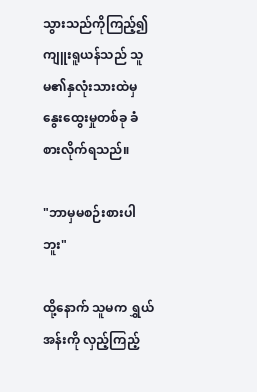သွားသည်ကိုကြည့်၍ ကျူးရူယန်သည် သူမ၏နှလုံးသားထဲမှ နွေးထွေးမှုတစ်ခု ခံစားလိုက်ရသည်။

"ဘာမှမစဉ်းစားပါဘူး"

ထို့နောက် သူမက ရွှယ်အန်းကို လှည့်ကြည့်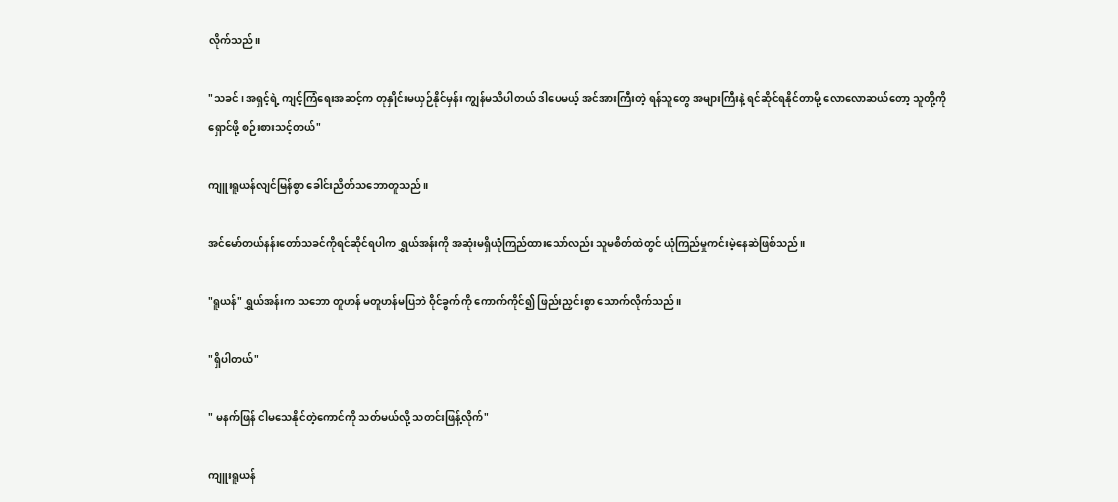လိုက်သည်။

"သခင်၊ အရှင့်ရဲ့ ကျင့်ကြံရေးအဆင့်က တုနှိုင်းမယှဉ်နိုင်မှန်း ကျွန်မသိပါတယ် ဒါပေမယ့် အင်အားကြီးတဲ့ ရန်သူတွေ အများကြီးနဲ့ ရင်ဆိုင်ရနိုင်တာမို့ လောလောဆယ်တော့ သူတို့ကို ရှောင်ဖို့ စဉ်းစားသင့်တယ်"

ကျူးရူယန်လျင်မြန်စွာ ခေါင်းညိတ်သဘောတူသည်။

အင်မော်တယ်နန်းတော်သခင်ကိုရင်ဆိုင်ရပါက ရွှယ်အန်းကို အဆုံးမရှိယုံကြည်ထားသော်လည်း သူမစိတ်ထဲတွင် ယုံကြည်မှုကင်းမဲ့နေဆဲဖြစ်သည်။

"ရူယန်" ရွှယ်အန်းက သဘော တူဟန် မတူဟန်မပြဘဲ ဝိုင်ခွက်ကို ကောက်ကိုင်၍ ဖြည်းညှင်းစွာ သောက်လိုက်သည်။

"ရှိပါတယ်"

" မနက်ဖြန် ငါမသေနိုင်တဲ့ကောင်ကို သတ်မယ်လို့ သတင်းဖြန့်လိုက်"

ကျူးရူယန်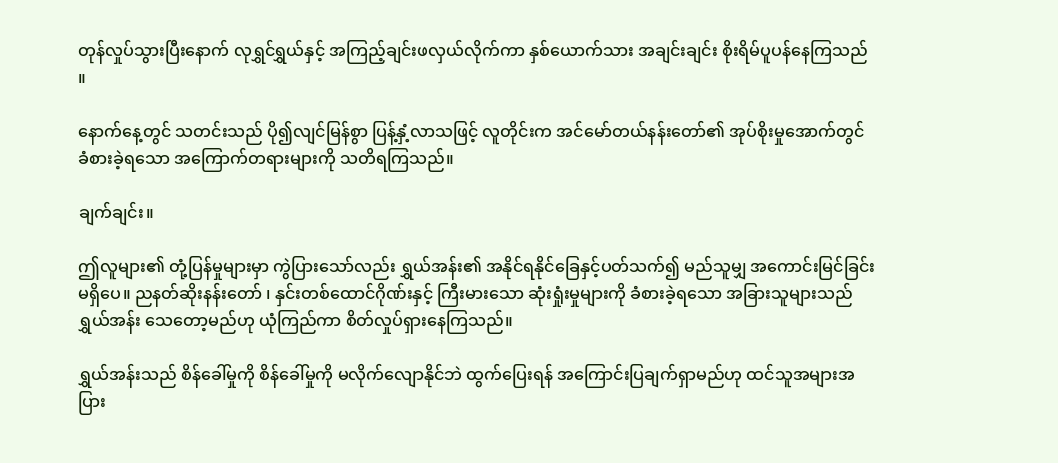တုန်လှုပ်သွားပြီးနောက် လုရွှင်ရွှယ်နှင့် အကြည့်ချင်းဖလှယ်လိုက်ကာ နှစ်ယောက်သား အချင်းချင်း စိုးရိမ်ပူပန်နေကြသည်။

နောက်နေ့တွင် သတင်းသည် ပို၍လျင်မြန်စွာ ပြန့်နှံ့လာသဖြင့် လူတိုင်းက အင်မော်တယ်နန်းတော်၏ အုပ်စိုးမှုအောက်တွင် ခံစားခဲ့ရသော အကြောက်တရားများကို သတိရကြသည်။

ချက်ချင်း။

ဤလူများ၏ တုံ့ပြန်မှုများမှာ ကွဲပြားသော်လည်း ရွှယ်အန်း၏ အနိုင်ရနိုင်ခြေနှင့်ပတ်သက်၍ မည်သူမျှ အကောင်းမြင်ခြင်းမရှိပေ။ ညနတ်ဆိုးနန်းတော် ၊ နှင်းတစ်ထောင်ဂိုဏ်းနှင့် ကြီးမားသော ဆုံးရှုံးမှုများကို ခံစားခဲ့ရသော အခြားသူများသည် ရွှယ်အန်း သေတော့မည်ဟု ယုံကြည်ကာ စိတ်လှုပ်ရှားနေကြသည်။

ရွှယ်အန်းသည် စိန်ခေါ်မှုကို စိန်ခေါ်မှုကို မလိုက်လျောနိုင်ဘဲ ထွက်ပြေးရန် အကြောင်းပြချက်ရှာမည်ဟု ထင်သူအများအပြား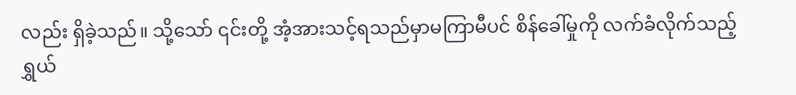လည်း ရှိခဲ့သည်။ သို့သော် ၎င်းတို့ အံ့အားသင့်ရသည်မှာမကြာမီပင် စိန်ခေါ်မှုကို လက်ခံလိုက်သည့် ရွှယ်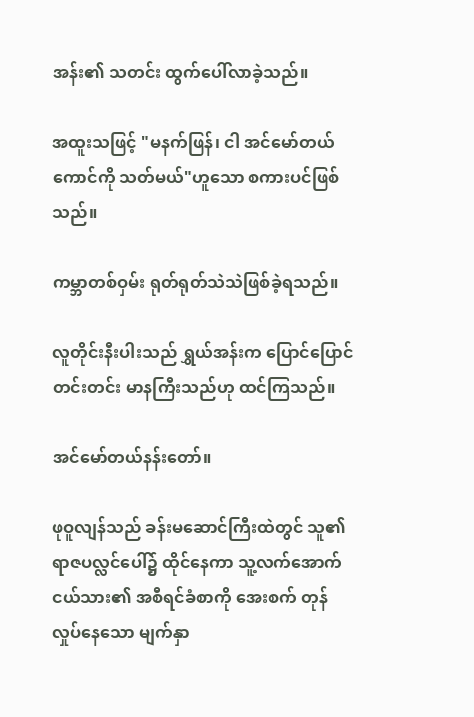အန်း၏ သတင်း ထွက်ပေါ်လာခဲ့သည်။

အထူးသဖြင့် "မနက်ဖြန်၊ ငါ အင်မော်တယ်ကောင်ကို သတ်မယ်"ဟူသော စကားပင်ဖြစ်သည်။

ကမ္ဘာတစ်ဝှမ်း ရုတ်ရုတ်သဲသဲဖြစ်ခဲ့ရသည်။

လူတိုင်းနီးပါးသည် ရွှယ်အန်းက ပြောင်ပြောင်တင်းတင်း မာနကြီးသည်ဟု ထင်ကြသည်။

အင်မော်တယ်နန်းတော်။

ဖုဝူလျန်သည် ခန်းမဆောင်ကြီးထဲတွင် သူ၏ ရာဇပလ္လင်ပေါ်၌ ထိုင်နေကာ သူ့လက်အောက်ငယ်သား၏ အစီရင်ခံစာကို အေးစက် တုန်လှုပ်နေသော မျက်နှာ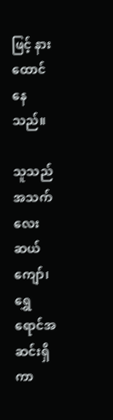ဖြင့် နားထောင်နေသည်။

သူသည် အသက်လေးဆယ်ကျော်၊ ရွှေရောင်အဆင်းရှိကာ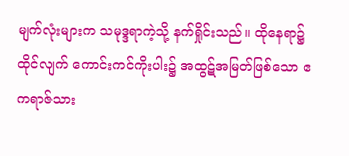မျက်လုံးများက သမုဒ္ဒရာကဲ့သို့ နက်ရှိုင်းသည်။ ထိုနေရာ၌ ထိုင်လျက် ကောင်းကင်ကိုးပါး၌ အထွဋ်အမြတ်ဖြစ်သော ဧကရာဇ်သား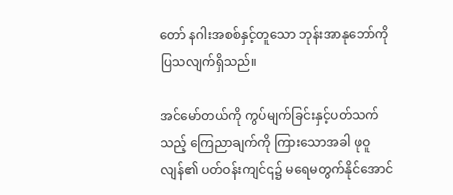တော် နဂါးအစစ်နှင့်တူသော ဘုန်းအာနုဘော်ကို ပြသလျက်ရှိသည်။

အင်မော်တယ်ကို ကွပ်မျက်ခြင်းနှင့်ပတ်သက်သည့် ကြေညာချက်ကို ကြားသောအခါ ဖုဝူလျန်၏ ပတ်ဝန်းကျင်၎၌ မရေမတွက်နိုင်အောင်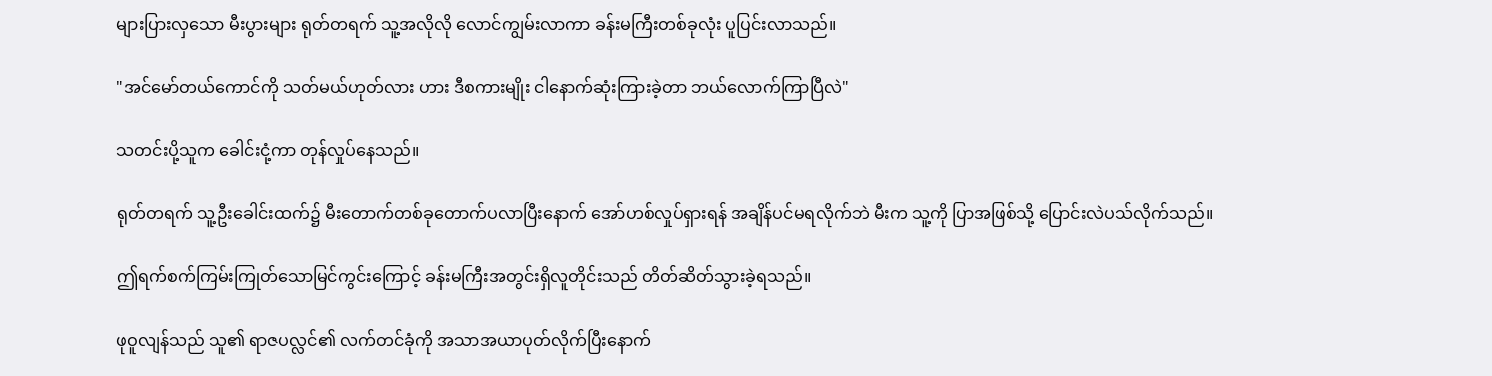များပြားလှသော မီးပွားများ ရုတ်တရက် သူ့အလိုလို လောင်ကျွမ်းလာကာ ခန်းမကြီးတစ်ခုလုံး ပူပြင်းလာသည်။

"အင်မော်တယ်ကောင်ကို သတ်မယ်ဟုတ်လား ဟား ဒီစကားမျိုး ငါနောက်ဆုံးကြားခဲ့တာ ဘယ်လောက်ကြာပြီလဲ"

သတင်းပို့သူက ခေါင်းငုံ့ကာ တုန်လှုပ်နေသည်။

ရုတ်တရက် သူ့ဦးခေါင်းထက်၌ မီးတောက်တစ်ခုတောက်ပလာပြီးနောက် အော်ဟစ်လှုပ်ရှားရန် အချိန်ပင်မရလိုက်ဘဲ မီးက သူ့ကို ပြာအဖြစ်သို့ ပြောင်းလဲပသ်လိုက်သည်။

ဤရက်စက်ကြမ်းကြုတ်သောမြင်ကွင်းကြောင့် ခန်းမကြီးအတွင်းရှိလူတိုင်းသည် တိတ်ဆိတ်သွားခဲ့ရသည်။

ဖုဝူလျန်သည် သူ၏ ရာဇပလ္လင်၏ လက်တင်ခုံကို အသာအယာပုတ်လိုက်ပြီးနောက်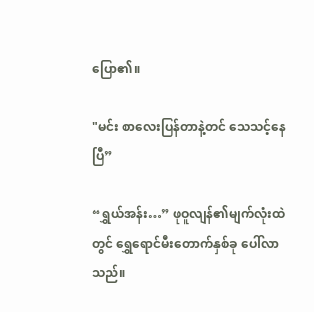ပြော၏။

"မင်း စာလေးပြန်တာနဲ့တင် သေသင့်နေပြီ”

“ရွှယ်အန်း…” ဖုဝူလျန်၏မျက်လုံးထဲတွင် ရွှေရောင်မီးတောက်နှစ်ခု ပေါ်လာသည်။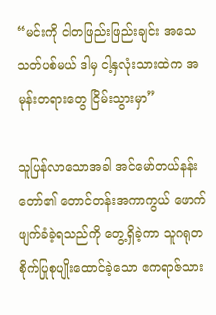“မင်းကို ငါတဖြည်းဖြည်းချင်း အသေသတ်ပစ်မယ် ဒါမှ ငါ့နှလုံးသားထဲက အမုန်းတရားတွေ ငြိမ်းသွားမှာ”

သူပြန်လာသောအခါ အင်မော်တယ်နန်းတော်၏ တောင်တန်းအကာကွယ် ဖောက်ဖျက်ခံခဲ့ရသည်ကို တွေ့ရှိခဲ့ကာ သူဂရုတစိုက်ပြုစုပျိုးထောင်ခဲ့သော ဧကရာဇ်သား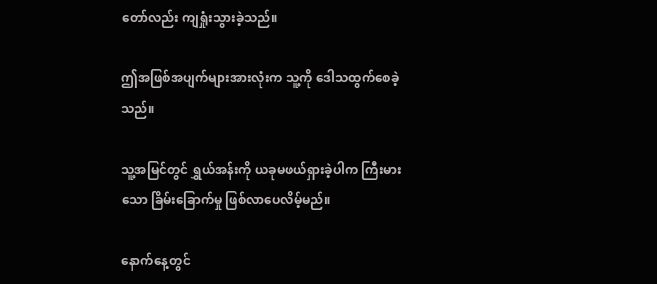တော်လည်း ကျရှုံးသွားခဲ့သည်။

ဤအဖြစ်အပျက်များအားလုံးက သူ့ကို ဒေါသထွက်စေခဲ့သည်။

သူ့အမြင်တွင် ရွှယ်အန်းကို ယခုမဖယ်ရှားခဲ့ပါက ကြီးမားသော ခြိမ်းခြောက်မှု ဖြစ်လာပေလိမ့်မည်။

နောက်နေ့တွင်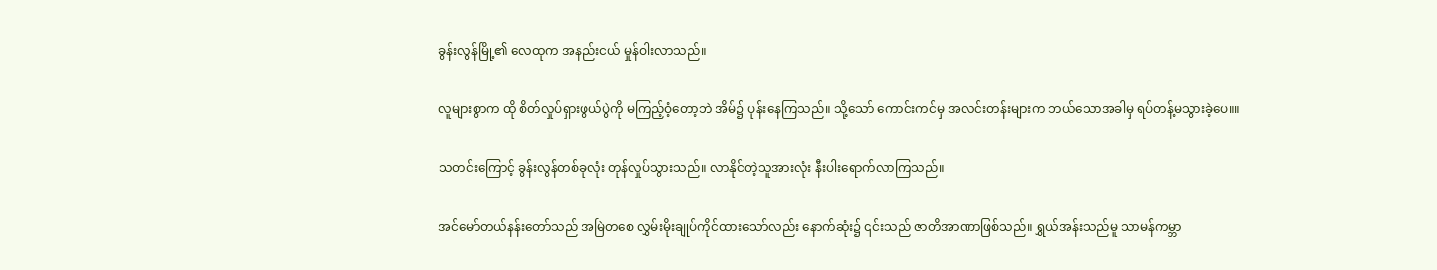ခွန်းလွန်မြို့၏ လေထုက အနည်းငယ် မှုန်ဝါးလာသည်။

လူများစွာက ထို စိတ်လှုပ်ရှားဖွယ်ပွဲကို မကြည့်ဝံ့တော့ဘဲ အိမ်၌ ပုန်းနေကြသည်။ သို့သော် ကောင်းကင်မှ အလင်းတန်းများက ဘယ်သောအခါမှ ရပ်တန့်မသွားခဲ့ပေ။။

သတင်းကြောင့် ခွန်းလွန်တစ်ခုလုံး တုန်လှုပ်သွားသည်။ လာနိုင်တဲ့သူအားလုံး နီးပါးရောက်လာကြသည်။

အင်မော်တယ်နန်းတော်သည် အမြဲတစေ လွှမ်းမိုးချုပ်ကိုင်ထားသော်လည်း နောက်ဆုံး၌ ၎င်းသည် ဇာတိအာဏာဖြစ်သည်။ ရွှယ်အန်းသည်မူ သာမန်ကမ္ဘာ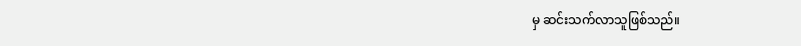မှ ဆင်းသက်လာသူဖြစ်သည်။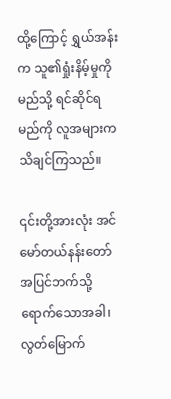ထို့ကြောင့် ရွှယ်အန်းက သူ၏ရှုံးနိမ့်မှုကို မည်သို့ ရင်ဆိုင်ရမည်ကို လူအများက သိချင်ကြသည်။

၎င်းတို့အားလုံး အင်မော်တယ်နန်းတော်အပြင်ဘက်သို့ရောက်သောအခါ၊ လွတ်မြောက်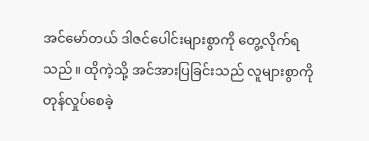အင်မော်တယ် ဒါဇင်ပေါင်းများစွာကို တွေ့လိုက်ရသည်။ ထိုကဲ့သို့ အင်အားပြခြင်းသည် လူများစွာကို တုန်လှုပ်စေခဲ့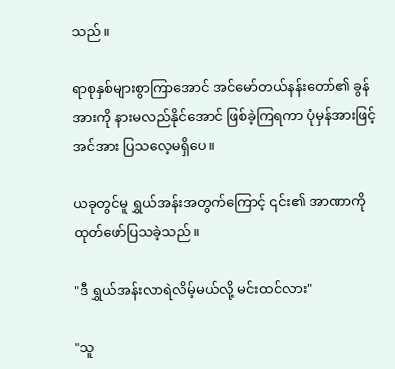သည်။

ရာစုနှစ်များစွာကြာအောင် အင်မော်တယ်နန်းတော်၏ ခွန်အားကို နားမလည်နိုင်အောင် ဖြစ်ခဲ့ကြရကာ ပုံမှန်အားဖြင့် အင်အား ပြသလေ့မရှိပေ။

ယခုတွင်မူ ရွှယ်အန်းအတွက်ကြောင့် ၎င်း၏ အာဏာကို ထုတ်ဖော်ပြသခဲ့သည်။

"ဒီ ရွှယ်အန်းလာရဲလိမ့်မယ်လို့ မင်းထင်လား"

"သူ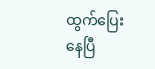ထွက်ပြေးနေပြီ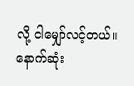လို့ ငါမျှော်လင့်တယ်။ နောက်ဆုံး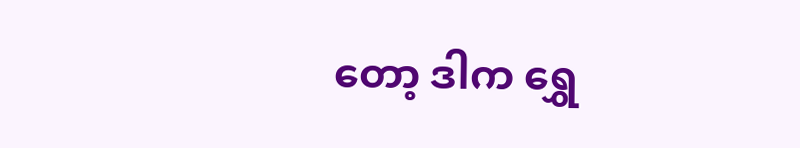တော့ ဒါက ရွှေ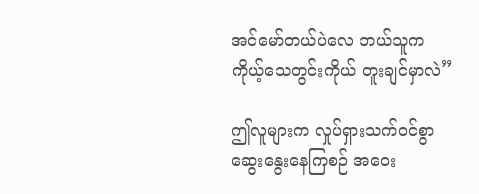အင်မော်တယ်ပဲလေ ဘယ်သူက ကိုယ့်သေတွင်းကိုယ် တူးချင်မှာလဲ”

ဤလူများက လှုပ်ရှားသက်ဝင်စွာ ဆွေးနွေးနေကြစဉ် အဝေး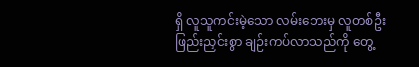ရှိ လူသူကင်းမဲ့သော လမ်းဘေးမှ လူတစ်ဦး ဖြည်းညှင်းစွာ ချဉ်းကပ်လာသည်ကို တွေ့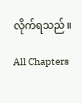လိုက်ရသည်။

All Chapters